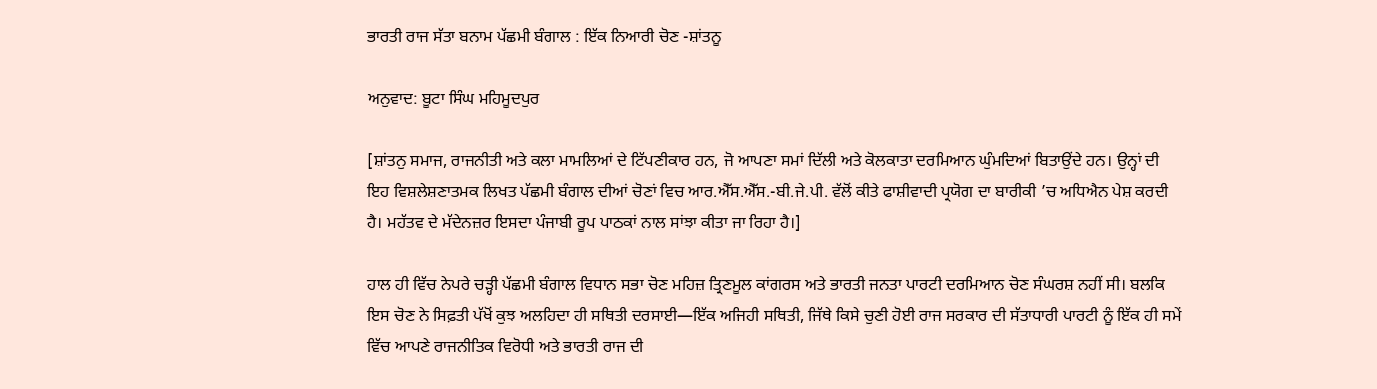ਭਾਰਤੀ ਰਾਜ ਸੱਤਾ ਬਨਾਮ ਪੱਛਮੀ ਬੰਗਾਲ : ਇੱਕ ਨਿਆਰੀ ਚੋਣ -ਸ਼ਾਂਤਨੂ

ਅਨੁਵਾਦ: ਬੂਟਾ ਸਿੰਘ ਮਹਿਮੂਦਪੁਰ

[ਸ਼ਾਂਤਨੁ ਸਮਾਜ, ਰਾਜਨੀਤੀ ਅਤੇ ਕਲਾ ਮਾਮਲਿਆਂ ਦੇ ਟਿੱਪਣੀਕਾਰ ਹਨ, ਜੋ ਆਪਣਾ ਸਮਾਂ ਦਿੱਲੀ ਅਤੇ ਕੋਲਕਾਤਾ ਦਰਮਿਆਨ ਘੁੰਮਦਿਆਂ ਬਿਤਾਉਂਦੇ ਹਨ। ਉਨ੍ਹਾਂ ਦੀ ਇਹ ਵਿਸ਼ਲੇਸ਼ਣਾਤਮਕ ਲਿਖਤ ਪੱਛਮੀ ਬੰਗਾਲ ਦੀਆਂ ਚੋਣਾਂ ਵਿਚ ਆਰ.ਐੱਸ.ਐੱਸ.-ਬੀ.ਜੇ.ਪੀ. ਵੱਲੋਂ ਕੀਤੇ ਫਾਸ਼ੀਵਾਦੀ ਪ੍ਰਯੋਗ ਦਾ ਬਾਰੀਕੀ ’ਚ ਅਧਿਐਨ ਪੇਸ਼ ਕਰਦੀ ਹੈ। ਮਹੱਤਵ ਦੇ ਮੱਦੇਨਜ਼ਰ ਇਸਦਾ ਪੰਜਾਬੀ ਰੂਪ ਪਾਠਕਾਂ ਨਾਲ ਸਾਂਝਾ ਕੀਤਾ ਜਾ ਰਿਹਾ ਹੈ।]

ਹਾਲ ਹੀ ਵਿੱਚ ਨੇਪਰੇ ਚੜ੍ਹੀ ਪੱਛਮੀ ਬੰਗਾਲ ਵਿਧਾਨ ਸਭਾ ਚੋਣ ਮਹਿਜ਼ ਤ੍ਰਿਣਮੂਲ ਕਾਂਗਰਸ ਅਤੇ ਭਾਰਤੀ ਜਨਤਾ ਪਾਰਟੀ ਦਰਮਿਆਨ ਚੋਣ ਸੰਘਰਸ਼ ਨਹੀਂ ਸੀ। ਬਲਕਿ ਇਸ ਚੋਣ ਨੇ ਸਿਫ਼ਤੀ ਪੱਖੋਂ ਕੁਝ ਅਲਹਿਦਾ ਹੀ ਸਥਿਤੀ ਦਰਸਾਈ—ਇੱਕ ਅਜਿਹੀ ਸਥਿਤੀ, ਜਿੱਥੇ ਕਿਸੇ ਚੁਣੀ ਹੋਈ ਰਾਜ ਸਰਕਾਰ ਦੀ ਸੱਤਾਧਾਰੀ ਪਾਰਟੀ ਨੂੰ ਇੱਕ ਹੀ ਸਮੇਂ ਵਿੱਚ ਆਪਣੇ ਰਾਜਨੀਤਿਕ ਵਿਰੋਧੀ ਅਤੇ ਭਾਰਤੀ ਰਾਜ ਦੀ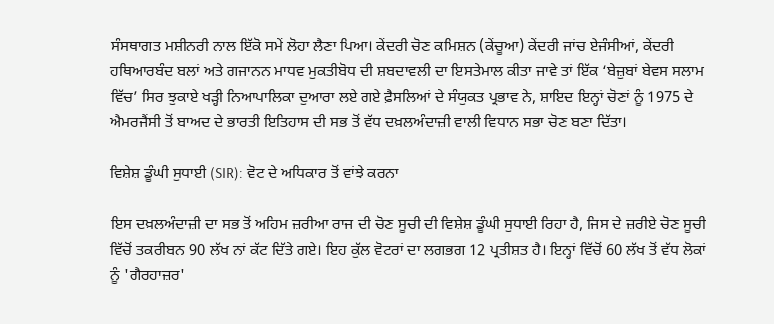ਸੰਸਥਾਗਤ ਮਸ਼ੀਨਰੀ ਨਾਲ ਇੱਕੋ ਸਮੇਂ ਲੋਹਾ ਲੈਣਾ ਪਿਆ। ਕੇਂਦਰੀ ਚੋਣ ਕਮਿਸ਼ਨ (ਕੇਂਚੂਆ) ਕੇਂਦਰੀ ਜਾਂਚ ਏਜੰਸੀਆਂ, ਕੇਂਦਰੀ ਹਥਿਆਰਬੰਦ ਬਲਾਂ ਅਤੇ ਗਜਾਨਨ ਮਾਧਵ ਮੁਕਤੀਬੋਧ ਦੀ ਸ਼ਬਦਾਵਲੀ ਦਾ ਇਸਤੇਮਾਲ ਕੀਤਾ ਜਾਵੇ ਤਾਂ ਇੱਕ ‘ਬੇਜ਼ੁਬਾਂ ਬੇਵਸ ਸਲਾਮ ਵਿੱਚ’ ਸਿਰ ਝੁਕਾਏ ਖੜ੍ਹੀ ਨਿਆਪਾਲਿਕਾ ਦੁਆਰਾ ਲਏ ਗਏ ਫ਼ੈਸਲਿਆਂ ਦੇ ਸੰਯੁਕਤ ਪ੍ਰਭਾਵ ਨੇ, ਸ਼ਾਇਦ ਇਨ੍ਹਾਂ ਚੋਣਾਂ ਨੂੰ 1975 ਦੇ ਐਮਰਜੈਂਸੀ ਤੋਂ ਬਾਅਦ ਦੇ ਭਾਰਤੀ ਇਤਿਹਾਸ ਦੀ ਸਭ ਤੋਂ ਵੱਧ ਦਖ਼ਲਅੰਦਾਜ਼ੀ ਵਾਲੀ ਵਿਧਾਨ ਸਭਾ ਚੋਣ ਬਣਾ ਦਿੱਤਾ।

ਵਿਸ਼ੇਸ਼ ਡੂੰਘੀ ਸੁਧਾਈ (SIR): ਵੋਟ ਦੇ ਅਧਿਕਾਰ ਤੋਂ ਵਾਂਝੇ ਕਰਨਾ

ਇਸ ਦਖ਼ਲਅੰਦਾਜ਼ੀ ਦਾ ਸਭ ਤੋਂ ਅਹਿਮ ਜ਼ਰੀਆ ਰਾਜ ਦੀ ਚੋਣ ਸੂਚੀ ਦੀ ਵਿਸ਼ੇਸ਼ ਡੂੰਘੀ ਸੁਧਾਈ ਰਿਹਾ ਹੈ, ਜਿਸ ਦੇ ਜ਼ਰੀਏ ਚੋਣ ਸੂਚੀ ਵਿੱਚੋਂ ਤਕਰੀਬਨ 90 ਲੱਖ ਨਾਂ ਕੱਟ ਦਿੱਤੇ ਗਏ। ਇਹ ਕੁੱਲ ਵੋਟਰਾਂ ਦਾ ਲਗਭਗ 12 ਪ੍ਰਤੀਸ਼ਤ ਹੈ। ਇਨ੍ਹਾਂ ਵਿੱਚੋਂ 60 ਲੱਖ ਤੋਂ ਵੱਧ ਲੋਕਾਂ ਨੂੰ 'ਗੈਰਹਾਜ਼ਰ'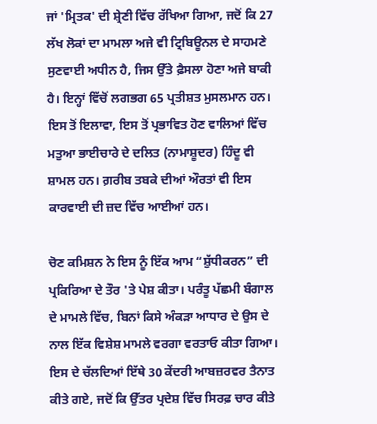ਜਾਂ 'ਮ੍ਰਿਤਕ' ਦੀ ਸ਼੍ਰੇਣੀ ਵਿੱਚ ਰੱਖਿਆ ਗਿਆ, ਜਦੋਂ ਕਿ 27 ਲੱਖ ਲੋਕਾਂ ਦਾ ਮਾਮਲਾ ਅਜੇ ਵੀ ਟ੍ਰਿਬਿਊਨਲ ਦੇ ਸਾਹਮਣੇ ਸੁਣਵਾਈ ਅਧੀਨ ਹੈ, ਜਿਸ ਉੱਤੇ ਫ਼ੈਸਲਾ ਹੋਣਾ ਅਜੇ ਬਾਕੀ ਹੈ। ਇਨ੍ਹਾਂ ਵਿੱਚੋਂ ਲਗਭਗ 65 ਪ੍ਰਤੀਸ਼ਤ ਮੁਸਲਮਾਨ ਹਨ। ਇਸ ਤੋਂ ਇਲਾਵਾ, ਇਸ ਤੋਂ ਪ੍ਰਭਾਵਿਤ ਹੋਣ ਵਾਲਿਆਂ ਵਿੱਚ ਮਤੁਆ ਭਾਈਚਾਰੇ ਦੇ ਦਲਿਤ (ਨਾਮਾਸ਼ੂਦਰ) ਹਿੰਦੂ ਵੀ ਸ਼ਾਮਲ ਹਨ। ਗ਼ਰੀਬ ਤਬਕੇ ਦੀਆਂ ਔਰਤਾਂ ਵੀ ਇਸ ਕਾਰਵਾਈ ਦੀ ਜ਼ਦ ਵਿੱਚ ਆਈਆਂ ਹਨ।

ਚੋਣ ਕਮਿਸ਼ਨ ਨੇ ਇਸ ਨੂੰ ਇੱਕ ਆਮ “ਸ਼ੁੱਧੀਕਰਨ” ਦੀ ਪ੍ਰਕਿਰਿਆ ਦੇ ਤੌਰ 'ਤੇ ਪੇਸ਼ ਕੀਤਾ। ਪਰੰਤੂ ਪੱਛਮੀ ਬੰਗਾਲ ਦੇ ਮਾਮਲੇ ਵਿੱਚ, ਬਿਨਾਂ ਕਿਸੇ ਅੰਕੜਾ ਆਧਾਰ ਦੇ ਉਸ ਦੇ ਨਾਲ ਇੱਕ ਵਿਸ਼ੇਸ਼ ਮਾਮਲੇ ਵਰਗਾ ਵਰਤਾਓ ਕੀਤਾ ਗਿਆ। ਇਸ ਦੇ ਚੱਲਦਿਆਂ ਇੱਥੇ 30 ਕੇਂਦਰੀ ਆਬਜ਼ਰਵਰ ਤੈਨਾਤ ਕੀਤੇ ਗਏ, ਜਦੋਂ ਕਿ ਉੱਤਰ ਪ੍ਰਦੇਸ਼ ਵਿੱਚ ਸਿਰਫ਼ ਚਾਰ ਕੀਤੇ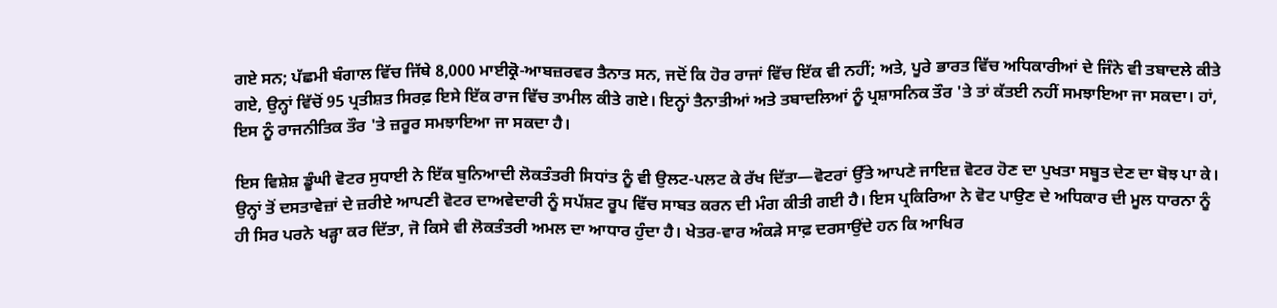ਗਏ ਸਨ; ਪੱਛਮੀ ਬੰਗਾਲ ਵਿੱਚ ਜਿੱਥੇ 8,000 ਮਾਈਕ੍ਰੋ-ਆਬਜ਼ਰਵਰ ਤੈਨਾਤ ਸਨ, ਜਦੋਂ ਕਿ ਹੋਰ ਰਾਜਾਂ ਵਿੱਚ ਇੱਕ ਵੀ ਨਹੀਂ; ਅਤੇ, ਪੂਰੇ ਭਾਰਤ ਵਿੱਚ ਅਧਿਕਾਰੀਆਂ ਦੇ ਜਿੰਨੇ ਵੀ ਤਬਾਦਲੇ ਕੀਤੇ ਗਏ, ਉਨ੍ਹਾਂ ਵਿੱਚੋਂ 95 ਪ੍ਰਤੀਸ਼ਤ ਸਿਰਫ਼ ਇਸੇ ਇੱਕ ਰਾਜ ਵਿੱਚ ਤਾਮੀਲ ਕੀਤੇ ਗਏ। ਇਨ੍ਹਾਂ ਤੈਨਾਤੀਆਂ ਅਤੇ ਤਬਾਦਲਿਆਂ ਨੂੰ ਪ੍ਰਸ਼ਾਸਨਿਕ ਤੌਰ 'ਤੇ ਤਾਂ ਕੱਤਈ ਨਹੀਂ ਸਮਝਾਇਆ ਜਾ ਸਕਦਾ। ਹਾਂ, ਇਸ ਨੂੰ ਰਾਜਨੀਤਿਕ ਤੌਰ 'ਤੇ ਜ਼ਰੂਰ ਸਮਝਾਇਆ ਜਾ ਸਕਦਾ ਹੈ।

ਇਸ ਵਿਸ਼ੇਸ਼ ਡੂੰਘੀ ਵੋਟਰ ਸੁਧਾਈ ਨੇ ਇੱਕ ਬੁਨਿਆਦੀ ਲੋਕਤੰਤਰੀ ਸਿਧਾਂਤ ਨੂੰ ਵੀ ਉਲਟ-ਪਲਟ ਕੇ ਰੱਖ ਦਿੱਤਾ—ਵੋਟਰਾਂ ਉੱਤੇ ਆਪਣੇ ਜਾਇਜ਼ ਵੋਟਰ ਹੋਣ ਦਾ ਪੁਖਤਾ ਸਬੂਤ ਦੇਣ ਦਾ ਬੋਝ ਪਾ ਕੇ। ਉਨ੍ਹਾਂ ਤੋਂ ਦਸਤਾਵੇਜ਼ਾਂ ਦੇ ਜ਼ਰੀਏ ਆਪਣੀ ਵੋਟਰ ਦਾਅਵੇਦਾਰੀ ਨੂੰ ਸਪੱਸ਼ਟ ਰੂਪ ਵਿੱਚ ਸਾਬਤ ਕਰਨ ਦੀ ਮੰਗ ਕੀਤੀ ਗਈ ਹੈ। ਇਸ ਪ੍ਰਕਿਰਿਆ ਨੇ ਵੋਟ ਪਾਉਣ ਦੇ ਅਧਿਕਾਰ ਦੀ ਮੂਲ ਧਾਰਨਾ ਨੂੰ ਹੀ ਸਿਰ ਪਰਨੇ ਖੜ੍ਹਾ ਕਰ ਦਿੱਤਾ, ਜੋ ਕਿਸੇ ਵੀ ਲੋਕਤੰਤਰੀ ਅਮਲ ਦਾ ਆਧਾਰ ਹੁੰਦਾ ਹੈ। ਖੇਤਰ-ਵਾਰ ਅੰਕੜੇ ਸਾਫ਼ ਦਰਸਾਉਂਦੇ ਹਨ ਕਿ ਆਖਿਰ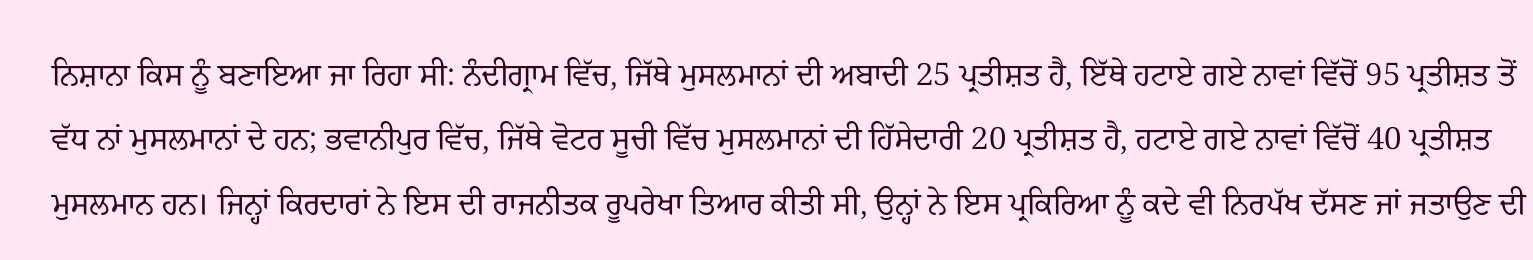ਨਿਸ਼ਾਨਾ ਕਿਸ ਨੂੰ ਬਣਾਇਆ ਜਾ ਰਿਹਾ ਸੀ: ਨੰਦੀਗ੍ਰਾਮ ਵਿੱਚ, ਜਿੱਥੇ ਮੁਸਲਮਾਨਾਂ ਦੀ ਅਬਾਦੀ 25 ਪ੍ਰਤੀਸ਼ਤ ਹੈ, ਇੱਥੇ ਹਟਾਏ ਗਏ ਨਾਵਾਂ ਵਿੱਚੋਂ 95 ਪ੍ਰਤੀਸ਼ਤ ਤੋਂ ਵੱਧ ਨਾਂ ਮੁਸਲਮਾਨਾਂ ਦੇ ਹਨ; ਭਵਾਨੀਪੁਰ ਵਿੱਚ, ਜਿੱਥੇ ਵੋਟਰ ਸੂਚੀ ਵਿੱਚ ਮੁਸਲਮਾਨਾਂ ਦੀ ਹਿੱਸੇਦਾਰੀ 20 ਪ੍ਰਤੀਸ਼ਤ ਹੈ, ਹਟਾਏ ਗਏ ਨਾਵਾਂ ਵਿੱਚੋਂ 40 ਪ੍ਰਤੀਸ਼ਤ ਮੁਸਲਮਾਨ ਹਨ। ਜਿਨ੍ਹਾਂ ਕਿਰਦਾਰਾਂ ਨੇ ਇਸ ਦੀ ਰਾਜਨੀਤਕ ਰੂਪਰੇਖਾ ਤਿਆਰ ਕੀਤੀ ਸੀ, ਉਨ੍ਹਾਂ ਨੇ ਇਸ ਪ੍ਰਕਿਰਿਆ ਨੂੰ ਕਦੇ ਵੀ ਨਿਰਪੱਖ ਦੱਸਣ ਜਾਂ ਜਤਾਉਣ ਦੀ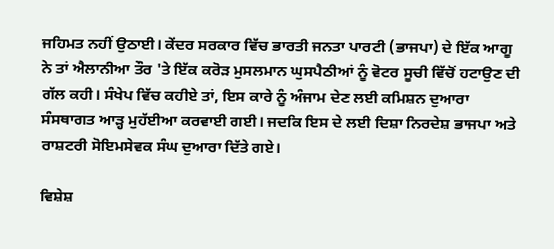ਜਹਿਮਤ ਨਹੀਂ ਉਠਾਈ। ਕੇਂਦਰ ਸਰਕਾਰ ਵਿੱਚ ਭਾਰਤੀ ਜਨਤਾ ਪਾਰਟੀ (ਭਾਜਪਾ) ਦੇ ਇੱਕ ਆਗੂ ਨੇ ਤਾਂ ਐਲਾਨੀਆ ਤੌਰ 'ਤੇ ਇੱਕ ਕਰੋੜ ਮੁਸਲਮਾਨ ਘੁਸਪੈਠੀਆਂ ਨੂੰ ਵੋਟਰ ਸੂਚੀ ਵਿੱਚੋਂ ਹਟਾਉਣ ਦੀ ਗੱਲ ਕਹੀ। ਸੰਖੇਪ ਵਿੱਚ ਕਹੀਏ ਤਾਂ, ਇਸ ਕਾਰੇ ਨੂੰ ਅੰਜਾਮ ਦੇਣ ਲਈ ਕਮਿਸ਼ਨ ਦੁਆਰਾ ਸੰਸਥਾਗਤ ਆੜ੍ਹ ਮੁਹੱਈਆ ਕਰਵਾਈ ਗਈ। ਜਦਕਿ ਇਸ ਦੇ ਲਈ ਦਿਸ਼ਾ ਨਿਰਦੇਸ਼ ਭਾਜਪਾ ਅਤੇ ਰਾਸ਼ਟਰੀ ਸੋਇਮਸੇਵਕ ਸੰਘ ਦੁਆਰਾ ਦਿੱਤੇ ਗਏ।

ਵਿਸ਼ੇਸ਼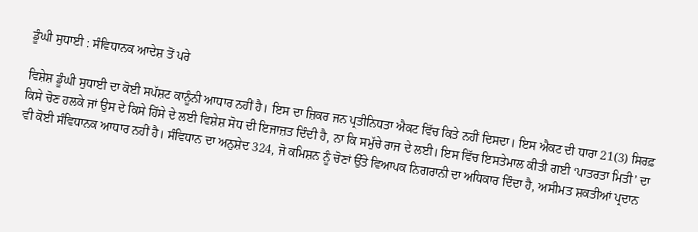ਡੂੰਘੀ ਸੁਧਾਈ : ਸੰਵਿਧਾਨਕ ਆਦੇਸ਼ ਤੋਂ ਪਰੇ

ਵਿਸ਼ੇਸ਼ ਡੂੰਘੀ ਸੁਧਾਈ ਦਾ ਕੋਈ ਸਪੱਸ਼ਟ ਕਾਨੂੰਨੀ ਆਧਾਰ ਨਹੀਂ ਹੈ। ਇਸ ਦਾ ਜ਼ਿਕਰ ਜਨ ਪ੍ਰਤੀਨਿਧਤਾ ਐਕਟ ਵਿੱਚ ਕਿਤੇ ਨਹੀਂ ਦਿਸਦਾ। ਇਸ ਐਕਟ ਦੀ ਧਾਰਾ 21(3) ਸਿਰਫ਼ ਕਿਸੇ ਚੋਣ ਹਲਕੇ ਜਾਂ ਉਸ ਦੇ ਕਿਸੇ ਹਿੱਸੇ ਦੇ ਲਈ ਵਿਸ਼ੇਸ਼ ਸੋਧ ਦੀ ਇਜਾਜ਼ਤ ਦਿੰਦੀ ਹੈ, ਨਾ ਕਿ ਸਮੁੱਚੇ ਰਾਜ ਦੇ ਲਈ। ਇਸ ਵਿੱਚ ਇਸਤੇਮਾਲ ਕੀਤੀ ਗਈ ‘ਪਾਤਰਤਾ ਮਿਤੀ’ ਦਾ ਵੀ ਕੋਈ ਸੰਵਿਧਾਨਕ ਆਧਾਰ ਨਹੀਂ ਹੈ। ਸੰਵਿਧਾਨ ਦਾ ਅਨੁਸ਼ੇਦ 324, ਜੋ ਕਮਿਸ਼ਨ ਨੂੰ ਚੋਣਾਂ ਉੱਤੇ ਵਿਆਪਕ ਨਿਗਰਾਨੀ ਦਾ ਅਧਿਕਾਰ ਦਿੰਦਾ ਹੈ, ਅਸੀਮਤ ਸ਼ਕਤੀਆਂ ਪ੍ਰਦਾਨ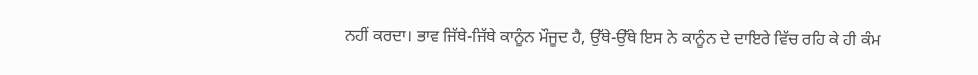ਨਹੀਂ ਕਰਦਾ। ਭਾਵ ਜਿੱਥੇ-ਜਿੱਥੇ ਕਾਨੂੰਨ ਮੌਜੂਦ ਹੈ, ਉੱਥੇ-ਉੱਥੇ ਇਸ ਨੇ ਕਾਨੂੰਨ ਦੇ ਦਾਇਰੇ ਵਿੱਚ ਰਹਿ ਕੇ ਹੀ ਕੰਮ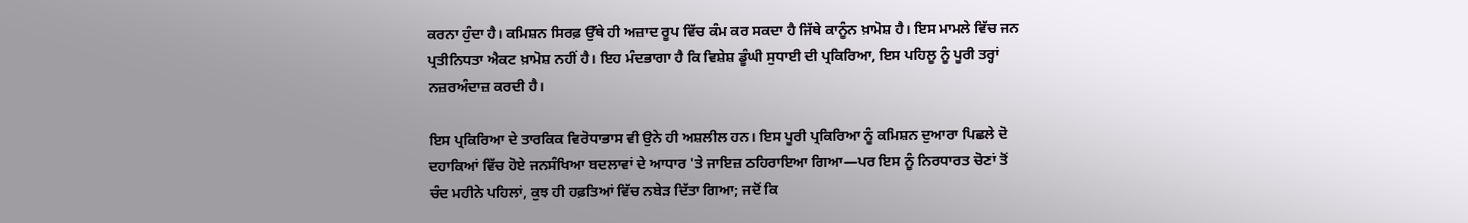ਕਰਨਾ ਹੁੰਦਾ ਹੈ। ਕਮਿਸ਼ਨ ਸਿਰਫ਼ ਉੱਥੇ ਹੀ ਅਜ਼ਾਦ ਰੂਪ ਵਿੱਚ ਕੰਮ ਕਰ ਸਕਦਾ ਹੈ ਜਿੱਥੇ ਕਾਨੂੰਨ ਖ਼ਾਮੋਸ਼ ਹੈ। ਇਸ ਮਾਮਲੇ ਵਿੱਚ ਜਨ ਪ੍ਰਤੀਨਿਧਤਾ ਐਕਟ ਖ਼ਾਮੋਸ਼ ਨਹੀਂ ਹੈ। ਇਹ ਮੰਦਭਾਗਾ ਹੈ ਕਿ ਵਿਸ਼ੇਸ਼ ਡੂੰਘੀ ਸੁਧਾਈ ਦੀ ਪ੍ਰਕਿਰਿਆ, ਇਸ ਪਹਿਲੂ ਨੂੰ ਪੂਰੀ ਤਰ੍ਹਾਂ ਨਜ਼ਰਅੰਦਾਜ਼ ਕਰਦੀ ਹੈ।

ਇਸ ਪ੍ਰਕਿਰਿਆ ਦੇ ਤਾਰਕਿਕ ਵਿਰੋਧਾਭਾਸ ਵੀ ਉਨੇ ਹੀ ਅਸ਼ਲੀਲ ਹਨ। ਇਸ ਪੂਰੀ ਪ੍ਰਕਿਰਿਆ ਨੂੰ ਕਮਿਸ਼ਨ ਦੁਆਰਾ ਪਿਛਲੇ ਦੋ ਦਹਾਕਿਆਂ ਵਿੱਚ ਹੋਏ ਜਨਸੰਖਿਆ ਬਦਲਾਵਾਂ ਦੇ ਆਧਾਰ 'ਤੇ ਜਾਇਜ਼ ਠਹਿਰਾਇਆ ਗਿਆ—ਪਰ ਇਸ ਨੂੰ ਨਿਰਧਾਰਤ ਚੋਣਾਂ ਤੋਂ ਚੰਦ ਮਹੀਨੇ ਪਹਿਲਾਂ, ਕੁਝ ਹੀ ਹਫ਼ਤਿਆਂ ਵਿੱਚ ਨਬੇੜ ਦਿੱਤਾ ਗਿਆ; ਜਦੋਂ ਕਿ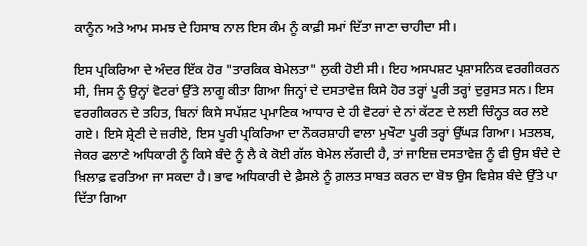ਕਾਨੂੰਨ ਅਤੇ ਆਮ ਸਮਝ ਦੇ ਹਿਸਾਬ ਨਾਲ ਇਸ ਕੰਮ ਨੂੰ ਕਾਫ਼ੀ ਸਮਾਂ ਦਿੱਤਾ ਜਾਣਾ ਚਾਹੀਦਾ ਸੀ।

ਇਸ ਪ੍ਰਕਿਰਿਆ ਦੇ ਅੰਦਰ ਇੱਕ ਹੋਰ "ਤਾਰਕਿਕ ਬੇਮੇਲਤਾ" ਲੁਕੀ ਹੋਈ ਸੀ। ਇਹ ਅਸਪਸ਼ਟ ਪ੍ਰਸ਼ਾਸਨਿਕ ਵਰਗੀਕਰਨ ਸੀ, ਜਿਸ ਨੂੰ ਉਨ੍ਹਾਂ ਵੋਟਰਾਂ ਉੱਤੇ ਲਾਗੂ ਕੀਤਾ ਗਿਆ ਜਿਨ੍ਹਾਂ ਦੇ ਦਸਤਾਵੇਜ਼ ਕਿਸੇ ਹੋਰ ਤਰ੍ਹਾਂ ਪੂਰੀ ਤਰ੍ਹਾਂ ਦੁਰੁਸਤ ਸਨ। ਇਸ ਵਰਗੀਕਰਨ ਦੇ ਤਹਿਤ, ਬਿਨਾਂ ਕਿਸੇ ਸਪੱਸ਼ਟ ਪ੍ਰਮਾਣਿਕ ਆਧਾਰ ਦੇ ਹੀ ਵੋਟਰਾਂ ਦੇ ਨਾਂ ਕੱਟਣ ਦੇ ਲਈ ਚਿੰਨ੍ਹਤ ਕਰ ਲਏ ਗਏ। ਇਸੇ ਸ਼੍ਰੇਣੀ ਦੇ ਜ਼ਰੀਏ, ਇਸ ਪੂਰੀ ਪ੍ਰਕਿਰਿਆ ਦਾ ਨੌਕਰਸ਼ਾਹੀ ਵਾਲਾ ਮੁਖੌਟਾ ਪੂਰੀ ਤਰ੍ਹਾਂ ਉੱਘੜ ਗਿਆ। ਮਤਲਬ, ਜੇਕਰ ਫਲਾਣੇ ਅਧਿਕਾਰੀ ਨੂੰ ਕਿਸੇ ਬੰਦੇ ਨੂੰ ਲੈ ਕੇ ਕੋਈ ਗੱਲ ਬੇਮੇਲ ਲੱਗਦੀ ਹੈ, ਤਾਂ ਜਾਇਜ਼ ਦਸਤਾਵੇਜ਼ ਨੂੰ ਵੀ ਉਸ ਬੰਦੇ ਦੇ ਖ਼ਿਲਾਫ਼ ਵਰਤਿਆ ਜਾ ਸਕਦਾ ਹੈ। ਭਾਵ ਅਧਿਕਾਰੀ ਦੇ ਫ਼ੈਸਲੇ ਨੂੰ ਗ਼ਲਤ ਸਾਬਤ ਕਰਨ ਦਾ ਬੋਝ ਉਸ ਵਿਸ਼ੇਸ਼ ਬੰਦੇ ਉੱਤੇ ਪਾ ਦਿੱਤਾ ਗਿਆ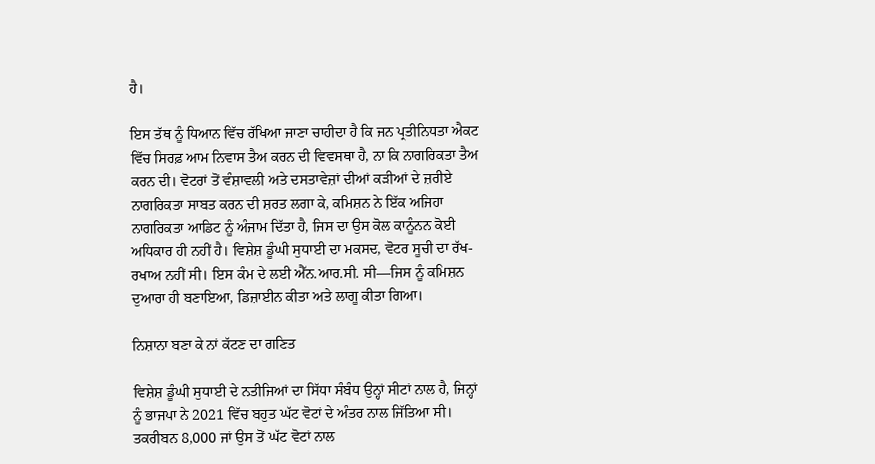ਹੈ।

ਇਸ ਤੱਥ ਨੂੰ ਧਿਆਨ ਵਿੱਚ ਰੱਖਿਆ ਜਾਣਾ ਚਾਹੀਦਾ ਹੈ ਕਿ ਜਨ ਪ੍ਰਤੀਨਿਧਤਾ ਐਕਟ ਵਿੱਚ ਸਿਰਫ਼ ਆਮ ਨਿਵਾਸ ਤੈਅ ਕਰਨ ਦੀ ਵਿਵਸਥਾ ਹੈ, ਨਾ ਕਿ ਨਾਗਰਿਕਤਾ ਤੈਅ ਕਰਨ ਦੀ। ਵੋਟਰਾਂ ਤੋਂ ਵੰਸ਼ਾਵਲੀ ਅਤੇ ਦਸਤਾਵੇਜ਼ਾਂ ਦੀਆਂ ਕੜੀਆਂ ਦੇ ਜ਼ਰੀਏ ਨਾਗਰਿਕਤਾ ਸਾਬਤ ਕਰਨ ਦੀ ਸ਼ਰਤ ਲਗਾ ਕੇ, ਕਮਿਸ਼ਨ ਨੇ ਇੱਕ ਅਜਿਹਾ ਨਾਗਰਿਕਤਾ ਆਡਿਟ ਨੂੰ ਅੰਜਾਮ ਦਿੱਤਾ ਹੈ, ਜਿਸ ਦਾ ਉਸ ਕੋਲ ਕਾਨੂੰਨਨ ਕੋਈ ਅਧਿਕਾਰ ਹੀ ਨਹੀਂ ਹੈ। ਵਿਸ਼ੇਸ਼ ਡੂੰਘੀ ਸੁਧਾਈ ਦਾ ਮਕਸਦ, ਵੋਟਰ ਸੂਚੀ ਦਾ ਰੱਖ-ਰਖਾਅ ਨਹੀਂ ਸੀ। ਇਸ ਕੰਮ ਦੇ ਲਈ ਐੱਨ.ਆਰ.ਸੀ. ਸੀ—ਜਿਸ ਨੂੰ ਕਮਿਸ਼ਨ ਦੁਆਰਾ ਹੀ ਬਣਾਇਆ, ਡਿਜ਼ਾਈਨ ਕੀਤਾ ਅਤੇ ਲਾਗੂ ਕੀਤਾ ਗਿਆ।

ਨਿਸ਼ਾਨਾ ਬਣਾ ਕੇ ਨਾਂ ਕੱਟਣ ਦਾ ਗਣਿਤ

ਵਿਸ਼ੇਸ਼ ਡੂੰਘੀ ਸੁਧਾਈ ਦੇ ਨਤੀਜਿਆਂ ਦਾ ਸਿੱਧਾ ਸੰਬੰਧ ਉਨ੍ਹਾਂ ਸੀਟਾਂ ਨਾਲ ਹੈ, ਜਿਨ੍ਹਾਂ ਨੂੰ ਭਾਜਪਾ ਨੇ 2021 ਵਿੱਚ ਬਹੁਤ ਘੱਟ ਵੋਟਾਂ ਦੇ ਅੰਤਰ ਨਾਲ ਜਿੱਤਿਆ ਸੀ। ਤਕਰੀਬਨ 8,000 ਜਾਂ ਉਸ ਤੋਂ ਘੱਟ ਵੋਟਾਂ ਨਾਲ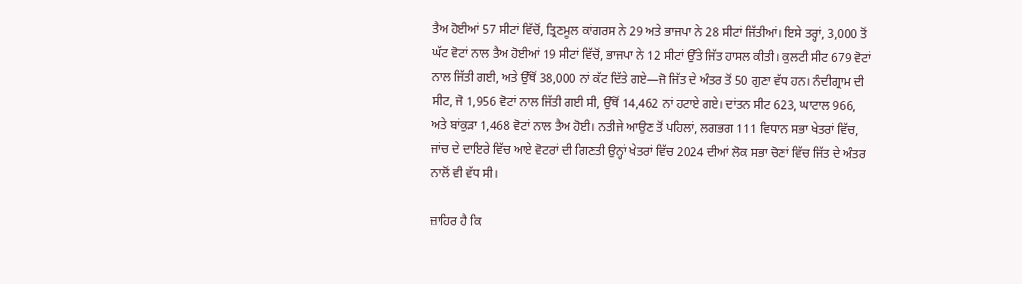ਤੈਅ ਹੋਈਆਂ 57 ਸੀਟਾਂ ਵਿੱਚੋਂ, ਤ੍ਰਿਣਮੂਲ ਕਾਂਗਰਸ ਨੇ 29 ਅਤੇ ਭਾਜਪਾ ਨੇ 28 ਸੀਟਾਂ ਜਿੱਤੀਆਂ। ਇਸੇ ਤਰ੍ਹਾਂ, 3,000 ਤੋਂ ਘੱਟ ਵੋਟਾਂ ਨਾਲ ਤੈਅ ਹੋਈਆਂ 19 ਸੀਟਾਂ ਵਿੱਚੋਂ, ਭਾਜਪਾ ਨੇ 12 ਸੀਟਾਂ ਉੱਤੇ ਜਿੱਤ ਹਾਸਲ ਕੀਤੀ। ਕੁਲਟੀ ਸੀਟ 679 ਵੋਟਾਂ ਨਾਲ ਜਿੱਤੀ ਗਈ, ਅਤੇ ਉੱਥੋਂ 38,000 ਨਾਂ ਕੱਟ ਦਿੱਤੇ ਗਏ—ਜੋ ਜਿੱਤ ਦੇ ਅੰਤਰ ਤੋਂ 50 ਗੁਣਾ ਵੱਧ ਹਨ। ਨੰਦੀਗ੍ਰਾਮ ਦੀ ਸੀਟ, ਜੋ 1,956 ਵੋਟਾਂ ਨਾਲ ਜਿੱਤੀ ਗਈ ਸੀ, ਉੱਥੋਂ 14,462 ਨਾਂ ਹਟਾਏ ਗਏ। ਦਾਂਤਨ ਸੀਟ 623, ਘਾਟਾਲ 966, ਅਤੇ ਬਾਂਕੁੜਾ 1,468 ਵੋਟਾਂ ਨਾਲ ਤੈਅ ਹੋਈ। ਨਤੀਜੇ ਆਉਣ ਤੋਂ ਪਹਿਲਾਂ, ਲਗਭਗ 111 ਵਿਧਾਨ ਸਭਾ ਖੇਤਰਾਂ ਵਿੱਚ, ਜਾਂਚ ਦੇ ਦਾਇਰੇ ਵਿੱਚ ਆਏ ਵੋਟਰਾਂ ਦੀ ਗਿਣਤੀ ਉਨ੍ਹਾਂ ਖੇਤਰਾਂ ਵਿੱਚ 2024 ਦੀਆਂ ਲੋਕ ਸਭਾ ਚੋਣਾਂ ਵਿੱਚ ਜਿੱਤ ਦੇ ਅੰਤਰ ਨਾਲੋਂ ਵੀ ਵੱਧ ਸੀ।

ਜ਼ਾਹਿਰ ਹੈ ਕਿ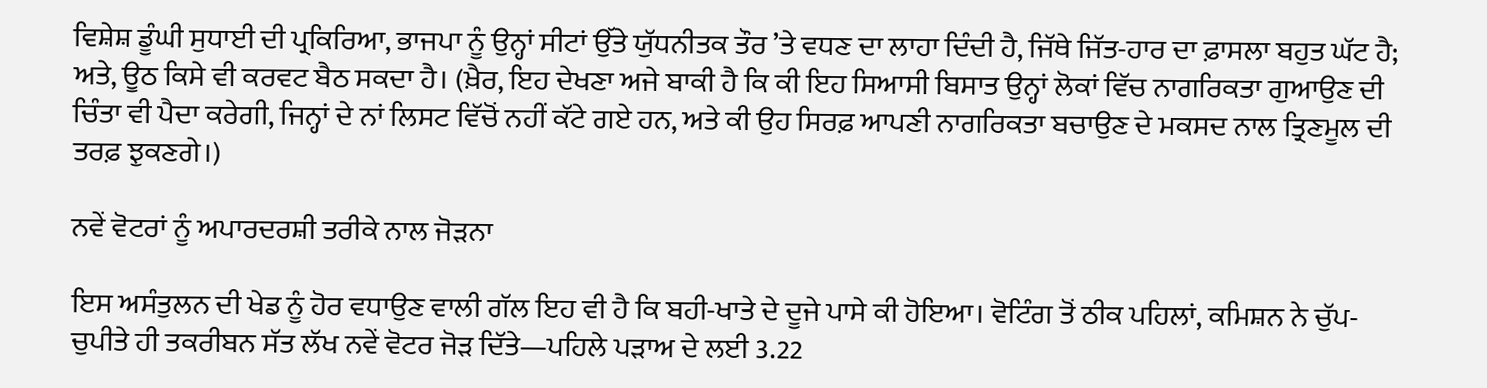ਵਿਸ਼ੇਸ਼ ਡੂੰਘੀ ਸੁਧਾਈ ਦੀ ਪ੍ਰਕਿਰਿਆ, ਭਾਜਪਾ ਨੂੰ ਉਨ੍ਹਾਂ ਸੀਟਾਂ ਉੱਤੇ ਯੁੱਧਨੀਤਕ ਤੌਰ ’ਤੇ ਵਧਣ ਦਾ ਲਾਹਾ ਦਿੰਦੀ ਹੈ, ਜਿੱਥੇ ਜਿੱਤ-ਹਾਰ ਦਾ ਫ਼ਾਸਲਾ ਬਹੁਤ ਘੱਟ ਹੈ; ਅਤੇ, ਊਠ ਕਿਸੇ ਵੀ ਕਰਵਟ ਬੈਠ ਸਕਦਾ ਹੈ। (ਖ਼ੈਰ, ਇਹ ਦੇਖਣਾ ਅਜੇ ਬਾਕੀ ਹੈ ਕਿ ਕੀ ਇਹ ਸਿਆਸੀ ਬਿਸਾਤ ਉਨ੍ਹਾਂ ਲੋਕਾਂ ਵਿੱਚ ਨਾਗਰਿਕਤਾ ਗੁਆਉਣ ਦੀ ਚਿੰਤਾ ਵੀ ਪੈਦਾ ਕਰੇਗੀ, ਜਿਨ੍ਹਾਂ ਦੇ ਨਾਂ ਲਿਸਟ ਵਿੱਚੋਂ ਨਹੀਂ ਕੱਟੇ ਗਏ ਹਨ, ਅਤੇ ਕੀ ਉਹ ਸਿਰਫ਼ ਆਪਣੀ ਨਾਗਰਿਕਤਾ ਬਚਾਉਣ ਦੇ ਮਕਸਦ ਨਾਲ ਤ੍ਰਿਣਮੂਲ ਦੀ ਤਰਫ਼ ਝੁਕਣਗੇ।)

ਨਵੇਂ ਵੋਟਰਾਂ ਨੂੰ ਅਪਾਰਦਰਸ਼ੀ ਤਰੀਕੇ ਨਾਲ ਜੋੜਨਾ

ਇਸ ਅਸੰਤੁਲਨ ਦੀ ਖੇਡ ਨੂੰ ਹੋਰ ਵਧਾਉਣ ਵਾਲੀ ਗੱਲ ਇਹ ਵੀ ਹੈ ਕਿ ਬਹੀ-ਖਾਤੇ ਦੇ ਦੂਜੇ ਪਾਸੇ ਕੀ ਹੋਇਆ। ਵੋਟਿੰਗ ਤੋਂ ਠੀਕ ਪਹਿਲਾਂ, ਕਮਿਸ਼ਨ ਨੇ ਚੁੱਪ-ਚੁਪੀਤੇ ਹੀ ਤਕਰੀਬਨ ਸੱਤ ਲੱਖ ਨਵੇਂ ਵੋਟਰ ਜੋੜ ਦਿੱਤੇ—ਪਹਿਲੇ ਪੜਾਅ ਦੇ ਲਈ 3.22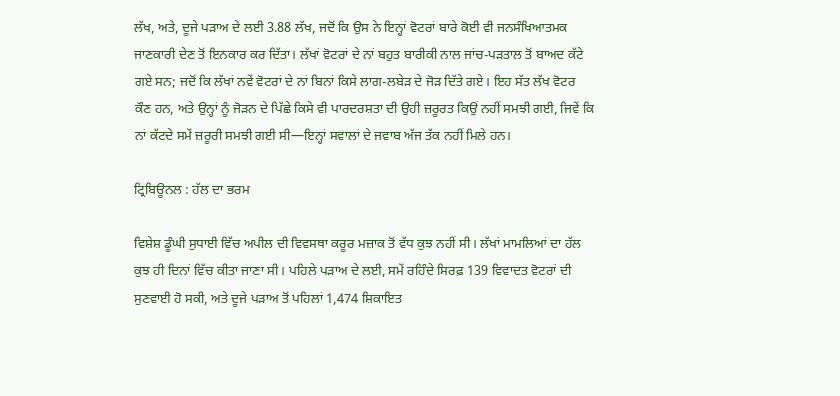ਲੱਖ, ਅਤੇ, ਦੂਜੇ ਪੜਾਅ ਦੇ ਲਈ 3.88 ਲੱਖ, ਜਦੋਂ ਕਿ ਉਸ ਨੇ ਇਨ੍ਹਾਂ ਵੋਟਰਾਂ ਬਾਰੇ ਕੋਈ ਵੀ ਜਨਸੰਖਿਆਤਮਕ ਜਾਣਕਾਰੀ ਦੇਣ ਤੋਂ ਇਨਕਾਰ ਕਰ ਦਿੱਤਾ। ਲੱਖਾਂ ਵੋਟਰਾਂ ਦੇ ਨਾਂ ਬਹੁਤ ਬਾਰੀਕੀ ਨਾਲ ਜਾਂਚ-ਪੜਤਾਲ ਤੋਂ ਬਾਅਦ ਕੱਟੇ ਗਏ ਸਨ; ਜਦੋਂ ਕਿ ਲੱਖਾਂ ਨਵੇਂ ਵੋਟਰਾਂ ਦੇ ਨਾਂ ਬਿਨਾਂ ਕਿਸੇ ਲਾਗ-ਲਬੇੜ ਦੇ ਜੋੜ ਦਿੱਤੇ ਗਏ। ਇਹ ਸੱਤ ਲੱਖ ਵੋਟਰ ਕੌਣ ਹਨ, ਅਤੇ ਉਨ੍ਹਾਂ ਨੂੰ ਜੋੜਨ ਦੇ ਪਿੱਛੇ ਕਿਸੇ ਵੀ ਪਾਰਦਰਸ਼ਤਾ ਦੀ ਉਹੀ ਜ਼ਰੂਰਤ ਕਿਉਂ ਨਹੀਂ ਸਮਝੀ ਗਈ, ਜਿਵੇਂ ਕਿ ਨਾਂ ਕੱਟਦੇ ਸਮੇਂ ਜ਼ਰੂਰੀ ਸਮਝੀ ਗਈ ਸੀ—ਇਨ੍ਹਾਂ ਸਵਾਲਾਂ ਦੇ ਜਵਾਬ ਅੱਜ ਤੱਕ ਨਹੀਂ ਮਿਲੇ ਹਨ।

ਟ੍ਰਿਬਿਊਨਲ : ਹੱਲ ਦਾ ਭਰਮ

ਵਿਸ਼ੇਸ਼ ਡੂੰਘੀ ਸੁਧਾਈ ਵਿੱਚ ਅਪੀਲ ਦੀ ਵਿਵਸਥਾ ਕਰੂਰ ਮਜ਼ਾਕ ਤੋਂ ਵੱਧ ਕੁਝ ਨਹੀਂ ਸੀ। ਲੱਖਾਂ ਮਾਮਲਿਆਂ ਦਾ ਹੱਲ ਕੁਝ ਹੀ ਦਿਨਾਂ ਵਿੱਚ ਕੀਤਾ ਜਾਣਾ ਸੀ। ਪਹਿਲੇ ਪੜਾਅ ਦੇ ਲਈ, ਸਮੇਂ ਰਹਿੰਦੇ ਸਿਰਫ਼ 139 ਵਿਵਾਦਤ ਵੋਟਰਾਂ ਦੀ ਸੁਣਵਾਈ ਹੋ ਸਕੀ, ਅਤੇ ਦੂਜੇ ਪੜਾਅ ਤੋਂ ਪਹਿਲਾਂ 1,474 ਸ਼ਿਕਾਇਤ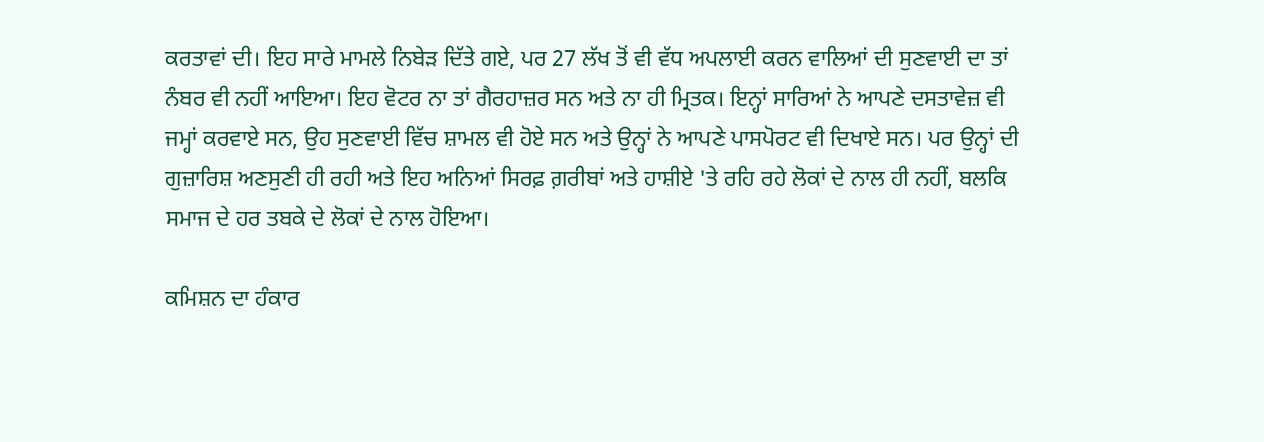ਕਰਤਾਵਾਂ ਦੀ। ਇਹ ਸਾਰੇ ਮਾਮਲੇ ਨਿਬੇੜ ਦਿੱਤੇ ਗਏ, ਪਰ 27 ਲੱਖ ਤੋਂ ਵੀ ਵੱਧ ਅਪਲਾਈ ਕਰਨ ਵਾਲਿਆਂ ਦੀ ਸੁਣਵਾਈ ਦਾ ਤਾਂ ਨੰਬਰ ਵੀ ਨਹੀਂ ਆਇਆ। ਇਹ ਵੋਟਰ ਨਾ ਤਾਂ ਗੈਰਹਾਜ਼ਰ ਸਨ ਅਤੇ ਨਾ ਹੀ ਮ੍ਰਿਤਕ। ਇਨ੍ਹਾਂ ਸਾਰਿਆਂ ਨੇ ਆਪਣੇ ਦਸਤਾਵੇਜ਼ ਵੀ ਜਮ੍ਹਾਂ ਕਰਵਾਏ ਸਨ, ਉਹ ਸੁਣਵਾਈ ਵਿੱਚ ਸ਼ਾਮਲ ਵੀ ਹੋਏ ਸਨ ਅਤੇ ਉਨ੍ਹਾਂ ਨੇ ਆਪਣੇ ਪਾਸਪੋਰਟ ਵੀ ਦਿਖਾਏ ਸਨ। ਪਰ ਉਨ੍ਹਾਂ ਦੀ ਗੁਜ਼ਾਰਿਸ਼ ਅਣਸੁਣੀ ਹੀ ਰਹੀ ਅਤੇ ਇਹ ਅਨਿਆਂ ਸਿਰਫ਼ ਗ਼ਰੀਬਾਂ ਅਤੇ ਹਾਸ਼ੀਏ 'ਤੇ ਰਹਿ ਰਹੇ ਲੋਕਾਂ ਦੇ ਨਾਲ ਹੀ ਨਹੀਂ, ਬਲਕਿ ਸਮਾਜ ਦੇ ਹਰ ਤਬਕੇ ਦੇ ਲੋਕਾਂ ਦੇ ਨਾਲ ਹੋਇਆ।

ਕਮਿਸ਼ਨ ਦਾ ਹੰਕਾਰ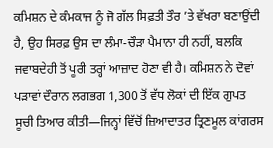ਕਮਿਸ਼ਨ ਦੇ ਕੰਮਕਾਜ ਨੂੰ ਜੋ ਗੱਲ ਸਿਫ਼ਤੀ ਤੌਰ ’ਤੇ ਵੱਖਰਾ ਬਣਾਉਂਦੀ ਹੈ, ਉਹ ਸਿਰਫ਼ ਉਸ ਦਾ ਲੰਮਾ-ਚੌੜਾ ਪੈਮਾਨਾ ਹੀ ਨਹੀਂ, ਬਲਕਿ ਜਵਾਬਦੇਹੀ ਤੋਂ ਪੂਰੀ ਤਰ੍ਹਾਂ ਆਜ਼ਾਦ ਹੋਣਾ ਵੀ ਹੈ। ਕਮਿਸ਼ਨ ਨੇ ਦੋਵਾਂ ਪੜਾਵਾਂ ਦੌਰਾਨ ਲਗਭਗ 1,300 ਤੋਂ ਵੱਧ ਲੋਕਾਂ ਦੀ ਇੱਕ ਗੁਪਤ ਸੂਚੀ ਤਿਆਰ ਕੀਤੀ—ਜਿਨ੍ਹਾਂ ਵਿੱਚੋਂ ਜ਼ਿਆਦਾਤਰ ਤ੍ਰਿਣਮੂਲ ਕਾਂਗਰਸ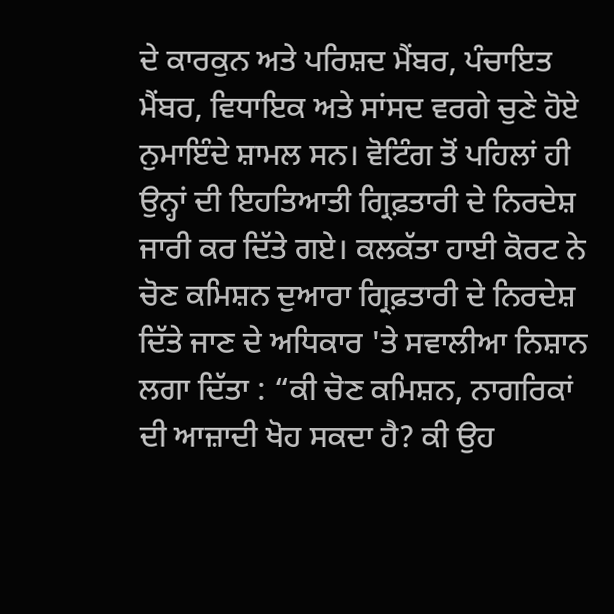ਦੇ ਕਾਰਕੁਨ ਅਤੇ ਪਰਿਸ਼ਦ ਮੈਂਬਰ, ਪੰਚਾਇਤ ਮੈਂਬਰ, ਵਿਧਾਇਕ ਅਤੇ ਸਾਂਸਦ ਵਰਗੇ ਚੁਣੇ ਹੋਏ ਨੁਮਾਇੰਦੇ ਸ਼ਾਮਲ ਸਨ। ਵੋਟਿੰਗ ਤੋਂ ਪਹਿਲਾਂ ਹੀ ਉਨ੍ਹਾਂ ਦੀ ਇਹਤਿਆਤੀ ਗ੍ਰਿਫ਼ਤਾਰੀ ਦੇ ਨਿਰਦੇਸ਼ ਜਾਰੀ ਕਰ ਦਿੱਤੇ ਗਏ। ਕਲਕੱਤਾ ਹਾਈ ਕੋਰਟ ਨੇ ਚੋਣ ਕਮਿਸ਼ਨ ਦੁਆਰਾ ਗ੍ਰਿਫ਼ਤਾਰੀ ਦੇ ਨਿਰਦੇਸ਼ ਦਿੱਤੇ ਜਾਣ ਦੇ ਅਧਿਕਾਰ 'ਤੇ ਸਵਾਲੀਆ ਨਿਸ਼ਾਨ ਲਗਾ ਦਿੱਤਾ : “ਕੀ ਚੋਣ ਕਮਿਸ਼ਨ, ਨਾਗਰਿਕਾਂ ਦੀ ਆਜ਼ਾਦੀ ਖੋਹ ਸਕਦਾ ਹੈ? ਕੀ ਉਹ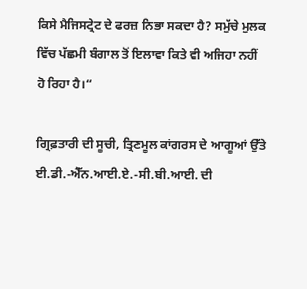ਕਿਸੇ ਮੈਜਿਸਟ੍ਰੇਟ ਦੇ ਫਰਜ਼ ਨਿਭਾ ਸਕਦਾ ਹੈ? ਸਮੁੱਚੇ ਮੁਲਕ ਵਿੱਚ ਪੱਛਮੀ ਬੰਗਾਲ ਤੋਂ ਇਲਾਵਾ ਕਿਤੇ ਵੀ ਅਜਿਹਾ ਨਹੀਂ ਹੋ ਰਿਹਾ ਹੈ।“

ਗ੍ਰਿਫ਼ਤਾਰੀ ਦੀ ਸੂਚੀ, ਤ੍ਰਿਣਮੂਲ ਕਾਂਗਰਸ ਦੇ ਆਗੂਆਂ ਉੱਤੇ ਈ.ਡੀ.-ਐੱਨ.ਆਈ.ਏ.-ਸੀ.ਬੀ.ਆਈ. ਦੀ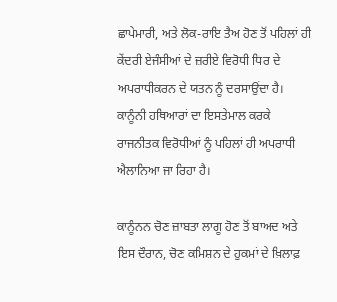ਛਾਪੇਮਾਰੀ, ਅਤੇ ਲੋਕ-ਰਾਇ ਤੈਅ ਹੋਣ ਤੋਂ ਪਹਿਲਾਂ ਹੀ ਕੇਂਦਰੀ ਏਜੰਸੀਆਂ ਦੇ ਜ਼ਰੀਏ ਵਿਰੋਧੀ ਧਿਰ ਦੇ ਅਪਰਾਧੀਕਰਨ ਦੇ ਯਤਨ ਨੂੰ ਦਰਸਾਉਂਦਾ ਹੈ। ਕਾਨੂੰਨੀ ਹਥਿਆਰਾਂ ਦਾ ਇਸਤੇਮਾਲ ਕਰਕੇ ਰਾਜਨੀਤਕ ਵਿਰੋਧੀਆਂ ਨੂੰ ਪਹਿਲਾਂ ਹੀ ਅਪਰਾਧੀ ਐਲਾਨਿਆ ਜਾ ਰਿਹਾ ਹੈ।

ਕਾਨੂੰਨਨ ਚੋਣ ਜ਼ਾਬਤਾ ਲਾਗੂ ਹੋਣ ਤੋਂ ਬਾਅਦ ਅਤੇ ਇਸ ਦੌਰਾਨ, ਚੋਣ ਕਮਿਸ਼ਨ ਦੇ ਹੁਕਮਾਂ ਦੇ ਖ਼ਿਲਾਫ਼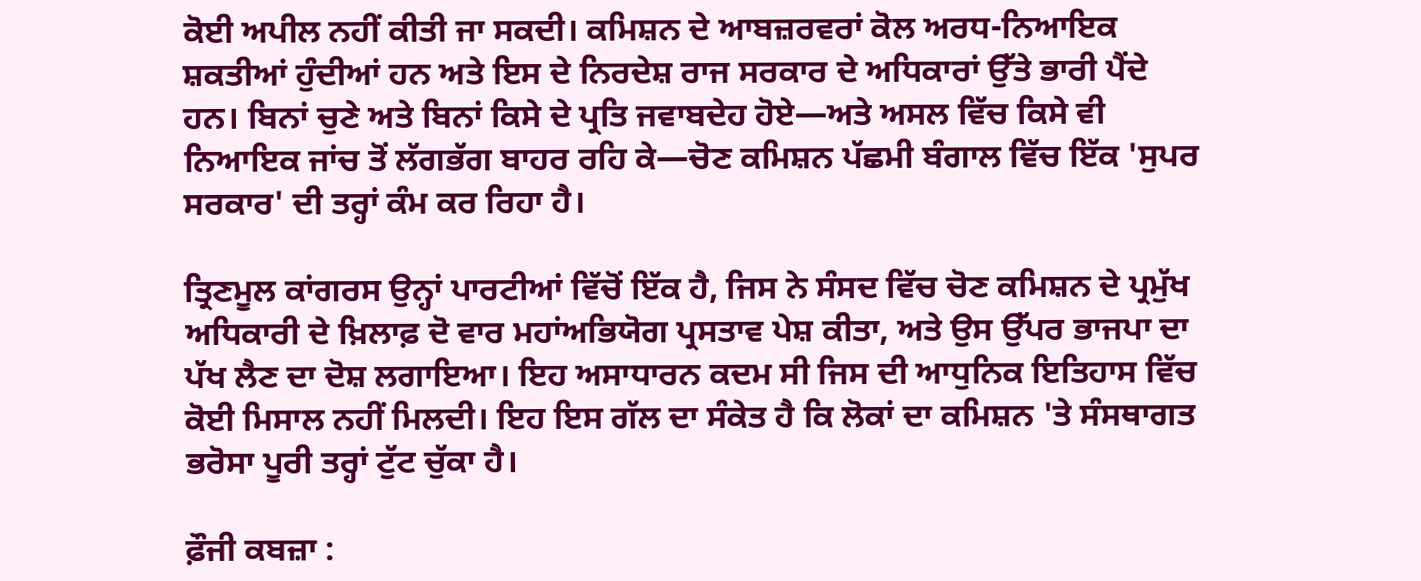ਕੋਈ ਅਪੀਲ ਨਹੀਂ ਕੀਤੀ ਜਾ ਸਕਦੀ। ਕਮਿਸ਼ਨ ਦੇ ਆਬਜ਼ਰਵਰਾਂ ਕੋਲ ਅਰਧ-ਨਿਆਇਕ ਸ਼ਕਤੀਆਂ ਹੁੰਦੀਆਂ ਹਨ ਅਤੇ ਇਸ ਦੇ ਨਿਰਦੇਸ਼ ਰਾਜ ਸਰਕਾਰ ਦੇ ਅਧਿਕਾਰਾਂ ਉੱਤੇ ਭਾਰੀ ਪੈਂਦੇ ਹਨ। ਬਿਨਾਂ ਚੁਣੇ ਅਤੇ ਬਿਨਾਂ ਕਿਸੇ ਦੇ ਪ੍ਰਤਿ ਜਵਾਬਦੇਹ ਹੋਏ—ਅਤੇ ਅਸਲ ਵਿੱਚ ਕਿਸੇ ਵੀ ਨਿਆਇਕ ਜਾਂਚ ਤੋਂ ਲੱਗਭੱਗ ਬਾਹਰ ਰਹਿ ਕੇ—ਚੋਣ ਕਮਿਸ਼ਨ ਪੱਛਮੀ ਬੰਗਾਲ ਵਿੱਚ ਇੱਕ 'ਸੁਪਰ ਸਰਕਾਰ' ਦੀ ਤਰ੍ਹਾਂ ਕੰਮ ਕਰ ਰਿਹਾ ਹੈ।

ਤ੍ਰਿਣਮੂਲ ਕਾਂਗਰਸ ਉਨ੍ਹਾਂ ਪਾਰਟੀਆਂ ਵਿੱਚੋਂ ਇੱਕ ਹੈ, ਜਿਸ ਨੇ ਸੰਸਦ ਵਿੱਚ ਚੋਣ ਕਮਿਸ਼ਨ ਦੇ ਪ੍ਰਮੁੱਖ ਅਧਿਕਾਰੀ ਦੇ ਖ਼ਿਲਾਫ਼ ਦੋ ਵਾਰ ਮਹਾਂਅਭਿਯੋਗ ਪ੍ਰਸਤਾਵ ਪੇਸ਼ ਕੀਤਾ, ਅਤੇ ਉਸ ਉੱਪਰ ਭਾਜਪਾ ਦਾ ਪੱਖ ਲੈਣ ਦਾ ਦੋਸ਼ ਲਗਾਇਆ। ਇਹ ਅਸਾਧਾਰਨ ਕਦਮ ਸੀ ਜਿਸ ਦੀ ਆਧੁਨਿਕ ਇਤਿਹਾਸ ਵਿੱਚ ਕੋਈ ਮਿਸਾਲ ਨਹੀਂ ਮਿਲਦੀ। ਇਹ ਇਸ ਗੱਲ ਦਾ ਸੰਕੇਤ ਹੈ ਕਿ ਲੋਕਾਂ ਦਾ ਕਮਿਸ਼ਨ 'ਤੇ ਸੰਸਥਾਗਤ ਭਰੋਸਾ ਪੂਰੀ ਤਰ੍ਹਾਂ ਟੁੱਟ ਚੁੱਕਾ ਹੈ।

ਫ਼ੌਜੀ ਕਬਜ਼ਾ :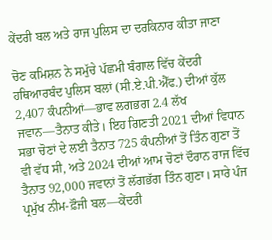ਕੇਂਦਰੀ ਬਲ ਅਤੇ ਰਾਜ ਪੁਲਿਸ ਦਾ ਦਰਕਿਨਾਰ ਕੀਤਾ ਜਾਣਾ

ਚੋਣ ਕਮਿਸ਼ਨ ਨੇ ਸਮੁੱਚੇ ਪੱਛਮੀ ਬੰਗਾਲ ਵਿੱਚ ਕੇਂਦਰੀ ਹਥਿਆਰਬੰਦ ਪੁਲਿਸ ਬਲਾਂ (ਸੀ.ਏ.ਪੀ.ਐੱਫ.) ਦੀਆਂ ਕੁੱਲ 2,407 ਕੰਪਨੀਆਂ—ਭਾਵ ਲਗਭਗ 2.4 ਲੱਖ ਜਵਾਨ—ਤੈਨਾਤ ਕੀਤੇ। ਇਹ ਗਿਣਤੀ 2021 ਦੀਆਂ ਵਿਧਾਨ ਸਭਾ ਚੋਣਾਂ ਦੇ ਲਈ ਤੈਨਾਤ 725 ਕੰਪਨੀਆਂ ਤੋਂ ਤਿੰਨ ਗੁਣਾ ਤੋਂ ਵੀ ਵੱਧ ਸੀ, ਅਤੇ 2024 ਦੀਆਂ ਆਮ ਚੋਣਾਂ ਦੌਰਾਨ ਰਾਜ ਵਿੱਚ ਤੈਨਾਤ 92,000 ਜਵਾਨਾਂ ਤੋਂ ਲੱਗਭੱਗ ਤਿੰਨ ਗੁਣਾ। ਸਾਰੇ ਪੰਜ ਪ੍ਰਮੁੱਖ ਨੀਮ-ਫ਼ੌਜੀ ਬਲ—ਕੇਂਦਰੀ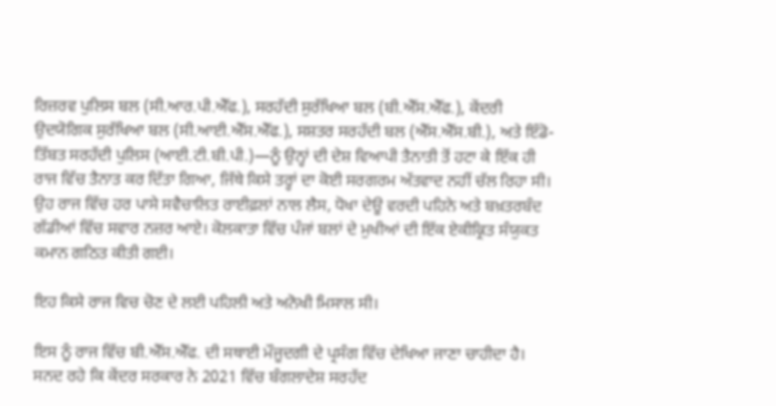ਰਿਜ਼ਰਵ ਪੁਲਿਸ ਬਲ (ਸੀ.ਆਰ.ਪੀ.ਐੱਫ.), ਸਰਹੱਦੀ ਸੁਰੱਖਿਆ ਬਲ (ਬੀ.ਐੱਸ.ਐੱਫ.), ਕੇਂਦਰੀ ਉਦਯੋਗਿਕ ਸੁਰੱਖਿਆ ਬਲ (ਸੀ.ਆਈ.ਐੱਸ.ਐੱਫ.), ਸਸ਼ਤਰ ਸਰਹੱਦੀ ਬਲ (ਐੱਸ.ਐੱਸ.ਬੀ.), ਅਤੇ ਇੰਡੋ-ਤਿੱਬਤ ਸਰਹੱਦੀ ਪੁਲਿਸ (ਆਈ.ਟੀ.ਬੀ.ਪੀ.)—ਨੂੰ ਉਨ੍ਹਾਂ ਦੀ ਦੇਸ਼ ਵਿਆਪੀ ਤੈਨਾਤੀ ਤੋਂ ਹਟਾ ਕੇ ਇੱਕ ਹੀ ਰਾਜ ਵਿੱਚ ਤੈਨਾਤ ਕਰ ਦਿੱਤਾ ਗਿਆ, ਜਿੱਥੇ ਕਿਸੇ ਤਰ੍ਹਾਂ ਦਾ ਕੋਈ ਸਰਗਰਮ ਅੱਤਵਾਦ ਨਹੀਂ ਚੱਲ ਰਿਹਾ ਸੀ। ਉਹ ਰਾਜ ਵਿੱਚ ਹਰ ਪਾਸੇ ਸਵੈਚਾਲਿਤ ਰਾਈਫ਼ਲਾਂ ਨਾਲ ਲੈਸ, ਧੋਖਾ ਦੇਊ ਵਰਦੀ ਪਹਿਨੇ ਅਤੇ ਬਖ਼ਤਰਬੰਦ ਗੱਡੀਆਂ ਵਿੱਚ ਸਵਾਰ ਨਜ਼ਰ ਆਏ। ਕੋਲਕਾਤਾ ਵਿੱਚ ਪੰਜਾਂ ਬਲਾਂ ਦੇ ਮੁਖੀਆਂ ਦੀ ਇੱਕ ਏਕੀਕ੍ਰਿਤ ਸੰਯੁਕਤ ਕਮਾਨ ਗਠਿਤ ਕੀਤੀ ਗਈ।

ਇਹ ਕਿਸੇ ਰਾਜ ਵਿਚ ਚੋਣ ਦੇ ਲਈ ਪਹਿਲੀ ਅਤੇ ਅਨੋਖੀ ਮਿਸਾਲ ਸੀ।

ਇਸ ਨੂੰ ਰਾਜ ਵਿੱਚ ਬੀ.ਐੱਸ.ਐੱਫ. ਦੀ ਸਥਾਈ ਮੌਜੂਦਗੀ ਦੇ ਪ੍ਰਸੰਗ ਵਿੱਚ ਦੇਖਿਆ ਜਾਣਾ ਚਾਹੀਦਾ ਹੈ। ਸਨਦ ਰਹੇ ਕਿ ਕੇਂਦਰ ਸਰਕਾਰ ਨੇ 2021 ਵਿੱਚ ਬੰਗਲਾਦੇਸ਼ ਸਰਹੱਦ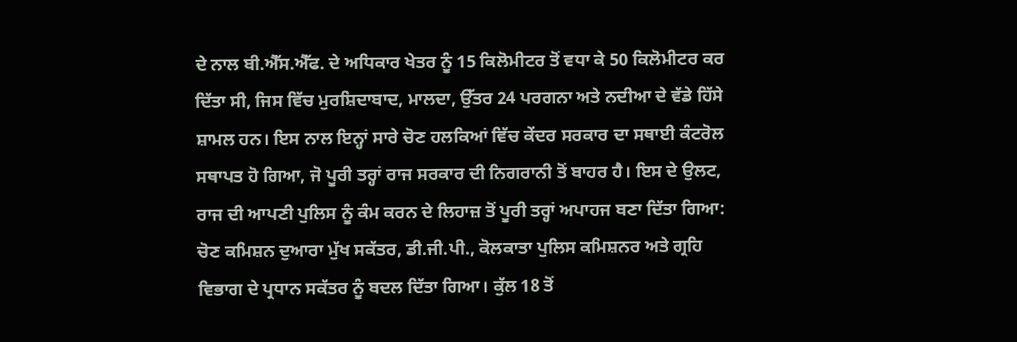ਦੇ ਨਾਲ ਬੀ.ਐੱਸ.ਐੱਫ. ਦੇ ਅਧਿਕਾਰ ਖੇਤਰ ਨੂੰ 15 ਕਿਲੋਮੀਟਰ ਤੋਂ ਵਧਾ ਕੇ 50 ਕਿਲੋਮੀਟਰ ਕਰ ਦਿੱਤਾ ਸੀ, ਜਿਸ ਵਿੱਚ ਮੁਰਸ਼ਿਦਾਬਾਦ, ਮਾਲਦਾ, ਉੱਤਰ 24 ਪਰਗਨਾ ਅਤੇ ਨਦੀਆ ਦੇ ਵੱਡੇ ਹਿੱਸੇ ਸ਼ਾਮਲ ਹਨ। ਇਸ ਨਾਲ ਇਨ੍ਹਾਂ ਸਾਰੇ ਚੋਣ ਹਲਕਿਆਂ ਵਿੱਚ ਕੇਂਦਰ ਸਰਕਾਰ ਦਾ ਸਥਾਈ ਕੰਟਰੋਲ ਸਥਾਪਤ ਹੋ ਗਿਆ, ਜੋ ਪੂਰੀ ਤਰ੍ਹਾਂ ਰਾਜ ਸਰਕਾਰ ਦੀ ਨਿਗਰਾਨੀ ਤੋਂ ਬਾਹਰ ਹੈ। ਇਸ ਦੇ ਉਲਟ, ਰਾਜ ਦੀ ਆਪਣੀ ਪੁਲਿਸ ਨੂੰ ਕੰਮ ਕਰਨ ਦੇ ਲਿਹਾਜ਼ ਤੋਂ ਪੂਰੀ ਤਰ੍ਹਾਂ ਅਪਾਹਜ ਬਣਾ ਦਿੱਤਾ ਗਿਆ: ਚੋਣ ਕਮਿਸ਼ਨ ਦੁਆਰਾ ਮੁੱਖ ਸਕੱਤਰ, ਡੀ.ਜੀ.ਪੀ., ਕੋਲਕਾਤਾ ਪੁਲਿਸ ਕਮਿਸ਼ਨਰ ਅਤੇ ਗ੍ਰਹਿ ਵਿਭਾਗ ਦੇ ਪ੍ਰਧਾਨ ਸਕੱਤਰ ਨੂੰ ਬਦਲ ਦਿੱਤਾ ਗਿਆ। ਕੁੱਲ 18 ਤੋਂ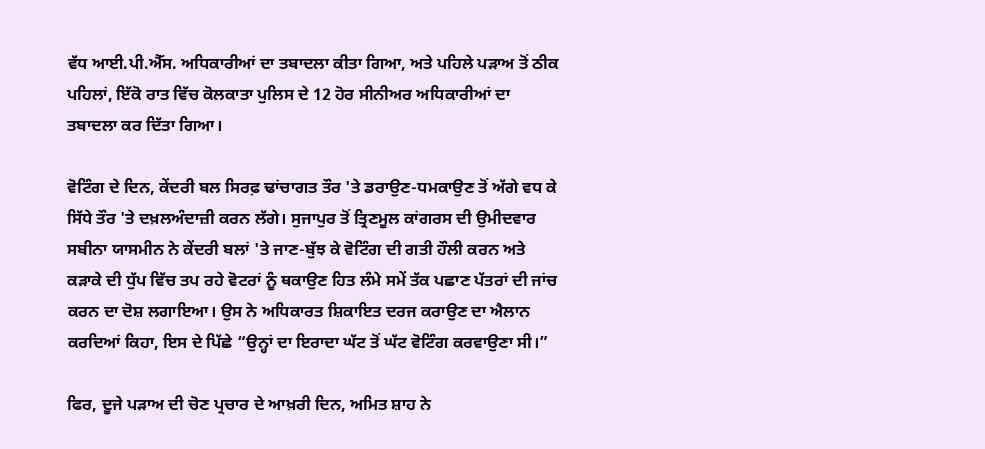ਵੱਧ ਆਈ.ਪੀ.ਐੱਸ. ਅਧਿਕਾਰੀਆਂ ਦਾ ਤਬਾਦਲਾ ਕੀਤਾ ਗਿਆ, ਅਤੇ ਪਹਿਲੇ ਪੜਾਅ ਤੋਂ ਠੀਕ ਪਹਿਲਾਂ, ਇੱਕੋ ਰਾਤ ਵਿੱਚ ਕੋਲਕਾਤਾ ਪੁਲਿਸ ਦੇ 12 ਹੋਰ ਸੀਨੀਅਰ ਅਧਿਕਾਰੀਆਂ ਦਾ ਤਬਾਦਲਾ ਕਰ ਦਿੱਤਾ ਗਿਆ।

ਵੋਟਿੰਗ ਦੇ ਦਿਨ, ਕੇਂਦਰੀ ਬਲ ਸਿਰਫ਼ ਢਾਂਚਾਗਤ ਤੌਰ 'ਤੇ ਡਰਾਉਣ-ਧਮਕਾਉਣ ਤੋਂ ਅੱਗੇ ਵਧ ਕੇ ਸਿੱਧੇ ਤੌਰ 'ਤੇ ਦਖ਼ਲਅੰਦਾਜ਼ੀ ਕਰਨ ਲੱਗੇ। ਸੁਜਾਪੁਰ ਤੋਂ ਤ੍ਰਿਣਮੂਲ ਕਾਂਗਰਸ ਦੀ ਉਮੀਦਵਾਰ ਸਬੀਨਾ ਯਾਸਮੀਨ ਨੇ ਕੇਂਦਰੀ ਬਲਾਂ 'ਤੇ ਜਾਣ-ਬੁੱਝ ਕੇ ਵੋਟਿੰਗ ਦੀ ਗਤੀ ਹੌਲੀ ਕਰਨ ਅਤੇ ਕੜਾਕੇ ਦੀ ਧੁੱਪ ਵਿੱਚ ਤਪ ਰਹੇ ਵੋਟਰਾਂ ਨੂੰ ਥਕਾਉਣ ਹਿਤ ਲੰਮੇ ਸਮੇਂ ਤੱਕ ਪਛਾਣ ਪੱਤਰਾਂ ਦੀ ਜਾਂਚ ਕਰਨ ਦਾ ਦੋਸ਼ ਲਗਾਇਆ। ਉਸ ਨੇ ਅਧਿਕਾਰਤ ਸ਼ਿਕਾਇਤ ਦਰਜ ਕਰਾਉਣ ਦਾ ਐਲਾਨ ਕਰਦਿਆਂ ਕਿਹਾ, ਇਸ ਦੇ ਪਿੱਛੇ “ਉਨ੍ਹਾਂ ਦਾ ਇਰਾਦਾ ਘੱਟ ਤੋਂ ਘੱਟ ਵੋਟਿੰਗ ਕਰਵਾਉਣਾ ਸੀ।”

ਫਿਰ, ਦੂਜੇ ਪੜਾਅ ਦੀ ਚੋਣ ਪ੍ਰਚਾਰ ਦੇ ਆਖ਼ਰੀ ਦਿਨ, ਅਮਿਤ ਸ਼ਾਹ ਨੇ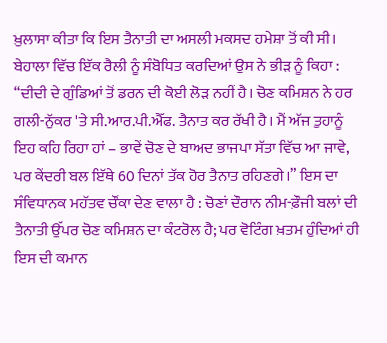ਖ਼ੁਲਾਸਾ ਕੀਤਾ ਕਿ ਇਸ ਤੈਨਾਤੀ ਦਾ ਅਸਲੀ ਮਕਸਦ ਹਮੇਸ਼ਾ ਤੋਂ ਕੀ ਸੀ। ਬੇਹਾਲਾ ਵਿੱਚ ਇੱਕ ਰੈਲੀ ਨੂੰ ਸੰਬੋਧਿਤ ਕਰਦਿਆਂ ਉਸ ਨੇ ਭੀੜ ਨੂੰ ਕਿਹਾ : “ਦੀਦੀ ਦੇ ਗੁੰਡਿਆਂ ਤੋਂ ਡਰਨ ਦੀ ਕੋਈ ਲੋੜ ਨਹੀਂ ਹੈ। ਚੋਣ ਕਮਿਸ਼ਨ ਨੇ ਹਰ ਗਲੀ-ਨੁੱਕਰ 'ਤੇ ਸੀ.ਆਰ.ਪੀ.ਐੱਫ. ਤੈਨਾਤ ਕਰ ਰੱਖੀ ਹੈ। ਮੈਂ ਅੱਜ ਤੁਹਾਨੂੰ ਇਹ ਕਹਿ ਰਿਹਾ ਹਾਂ – ਭਾਵੇਂ ਚੋਣ ਦੇ ਬਾਅਦ ਭਾਜਪਾ ਸੱਤਾ ਵਿੱਚ ਆ ਜਾਵੇ, ਪਰ ਕੇਂਦਰੀ ਬਲ ਇੱਥੇ 60 ਦਿਨਾਂ ਤੱਕ ਹੋਰ ਤੈਨਾਤ ਰਹਿਣਗੇ।” ਇਸ ਦਾ ਸੰਵਿਧਾਨਕ ਮਹੱਤਵ ਚੌਂਕਾ ਦੇਣ ਵਾਲਾ ਹੈ : ਚੋਣਾਂ ਦੌਰਾਨ ਨੀਮ-ਫ਼ੌਜੀ ਬਲਾਂ ਦੀ ਤੈਨਾਤੀ ਉੱਪਰ ਚੋਣ ਕਮਿਸ਼ਨ ਦਾ ਕੰਟਰੋਲ ਹੈ; ਪਰ ਵੋਟਿੰਗ ਖ਼ਤਮ ਹੁੰਦਿਆਂ ਹੀ ਇਸ ਦੀ ਕਮਾਨ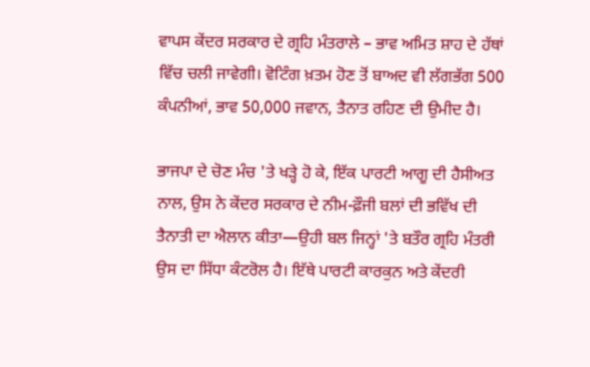ਵਾਪਸ ਕੇਂਦਰ ਸਰਕਾਰ ਦੇ ਗ੍ਰਹਿ ਮੰਤਰਾਲੇ – ਭਾਵ ਅਮਿਤ ਸ਼ਾਹ ਦੇ ਹੱਥਾਂ ਵਿੱਚ ਚਲੀ ਜਾਵੇਗੀ। ਵੋਟਿੰਗ ਖ਼ਤਮ ਹੋਣ ਤੋਂ ਬਾਅਦ ਵੀ ਲੱਗਭੱਗ 500 ਕੰਪਨੀਆਂ, ਭਾਵ 50,000 ਜਵਾਨ, ਤੈਨਾਤ ਰਹਿਣ ਦੀ ਉਮੀਦ ਹੈ।

ਭਾਜਪਾ ਦੇ ਚੋਣ ਮੰਚ 'ਤੇ ਖੜ੍ਹੇ ਹੋ ਕੇ, ਇੱਕ ਪਾਰਟੀ ਆਗੂ ਦੀ ਹੈਸੀਅਤ ਨਾਲ, ਉਸ ਨੇ ਕੇਂਦਰ ਸਰਕਾਰ ਦੇ ਨੀਮ-ਫ਼ੌਜੀ ਬਲਾਂ ਦੀ ਭਵਿੱਖ ਦੀ ਤੈਨਾਤੀ ਦਾ ਐਲਾਨ ਕੀਤਾ—ਉਹੀ ਬਲ ਜਿਨ੍ਹਾਂ 'ਤੇ ਬਤੌਰ ਗ੍ਰਹਿ ਮੰਤਰੀ ਉਸ ਦਾ ਸਿੱਧਾ ਕੰਟਰੋਲ ਹੈ। ਇੱਥੇ ਪਾਰਟੀ ਕਾਰਕੁਨ ਅਤੇ ਕੇਂਦਰੀ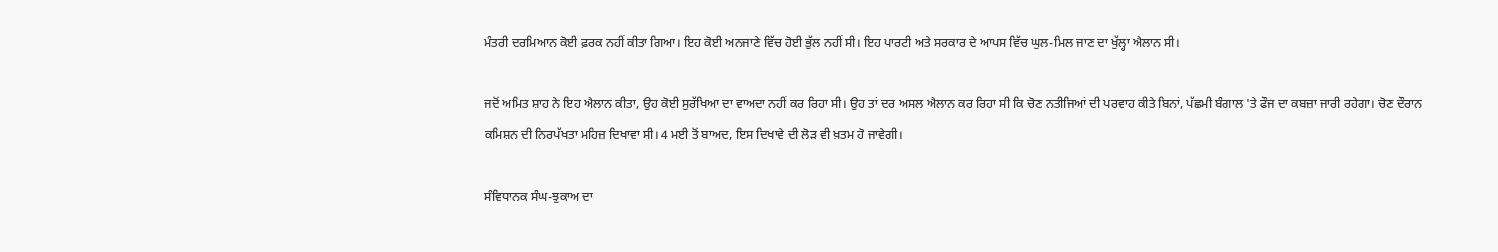ਮੰਤਰੀ ਦਰਮਿਆਨ ਕੋਈ ਫ਼ਰਕ ਨਹੀਂ ਕੀਤਾ ਗਿਆ। ਇਹ ਕੋਈ ਅਨਜਾਣੇ ਵਿੱਚ ਹੋਈ ਭੁੱਲ ਨਹੀਂ ਸੀ। ਇਹ ਪਾਰਟੀ ਅਤੇ ਸਰਕਾਰ ਦੇ ਆਪਸ ਵਿੱਚ ਘੁਲ-ਮਿਲ ਜਾਣ ਦਾ ਖੁੱਲ੍ਹਾ ਐਲਾਨ ਸੀ।

ਜਦੋਂ ਅਮਿਤ ਸ਼ਾਹ ਨੇ ਇਹ ਐਲਾਨ ਕੀਤਾ, ਉਹ ਕੋਈ ਸੁਰੱਖਿਆ ਦਾ ਵਾਅਦਾ ਨਹੀਂ ਕਰ ਰਿਹਾ ਸੀ। ਉਹ ਤਾਂ ਦਰ ਅਸਲ ਐਲਾਨ ਕਰ ਰਿਹਾ ਸੀ ਕਿ ਚੋਣ ਨਤੀਜਿਆਂ ਦੀ ਪਰਵਾਹ ਕੀਤੇ ਬਿਨਾਂ, ਪੱਛਮੀ ਬੰਗਾਲ 'ਤੇ ਫੌਜ ਦਾ ਕਬਜ਼ਾ ਜਾਰੀ ਰਹੇਗਾ। ਚੋਣ ਦੌਰਾਨ ਕਮਿਸ਼ਨ ਦੀ ਨਿਰਪੱਖਤਾ ਮਹਿਜ਼ ਦਿਖਾਵਾ ਸੀ। 4 ਮਈ ਤੋਂ ਬਾਅਦ, ਇਸ ਦਿਖਾਵੇ ਦੀ ਲੋੜ ਵੀ ਖ਼ਤਮ ਹੋ ਜਾਵੇਗੀ।

ਸੰਵਿਧਾਨਕ ਸੰਘ-ਝੁਕਾਅ ਦਾ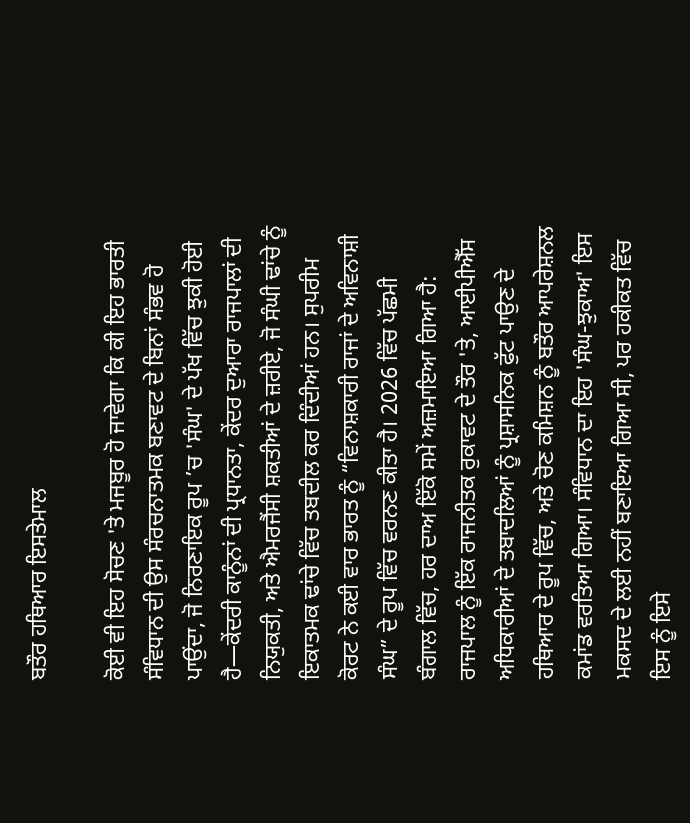ਬਤੌਰ ਹਥਿਆਰ ਇਸਤੇਮਾਲ

ਕੋਈ ਵੀ ਇਹ ਸੋਚਣ 'ਤੇ ਮਜਬੂਰ ਹੋ ਜਾਵੇਗਾ ਕਿ ਕੀ ਇਹ ਭਾਰਤੀ ਸੰਵਿਧਾਨ ਦੀ ਉਸ ਸੰਰਚਨਾਤਮਕ ਬਣਾਵਟ ਦੇ ਬਿਨਾਂ ਸੰਭਵ ਹੋ ਪਾਉਂਦਾ, ਜੋ ਨਿਰਣਾਇਕ ਰੂਪ ’ਚ 'ਸੰਘ' ਦੇ ਪੱਖ ਵਿੱਚ ਝੁਕੀ ਹੋਈ ਹੈ—ਕੇਂਦਰੀ ਕਾਨੂੰਨਾਂ ਦੀ ਪ੍ਰਧਾਨਤਾ, ਕੇਂਦਰ ਦੁਆਰਾ ਰਾਜਪਾਲਾਂ ਦੀ ਨਿਯੁਕਤੀ, ਅਤੇ ਐਮਰਜੈਂਸੀ ਸ਼ਕਤੀਆਂ ਦੇ ਜ਼ਰੀਏ, ਜੋ ਸੰਘੀ ਢਾਂਚੇ ਨੂੰ ਇਕਾਤਮਕ ਢਾਂਚੇ ਵਿੱਚ ਤਬਦੀਲ ਕਰ ਦਿੰਦੀਆਂ ਹਨ। ਸੁਪਰੀਮ ਕੋਰਟ ਨੇ ਕਈ ਵਾਰ ਭਾਰਤ ਨੂੰ “ਵਿਨਾਸ਼ਕਾਰੀ ਰਾਜਾਂ ਦੇ ਅਵਿਨਾਸ਼ੀ ਸੰਘ” ਦੇ ਰੂਪ ਵਿੱਚ ਵਰਨਣ ਕੀਤਾ ਹੈ। 2026 ਵਿੱਚ ਪੱਛਮੀ ਬੰਗਾਲ ਵਿੱਚ, ਹਰ ਦਾਅ ਇੱਕੋ ਸਮੇਂ ਅਜ਼ਮਾਇਆ ਗਿਆ ਹੈ: ਰਾਜਪਾਲ ਨੂੰ ਇੱਕ ਰਾਜਨੀਤਕ ਰੁਕਾਵਟ ਦੇ ਤੌਰ 'ਤੇ, ਆਈਪੀਐੱਸ ਅਧਿਕਾਰੀਆਂ ਦੇ ਤਬਾਦਲਿਆਂ ਨੂੰ ਪ੍ਰਸ਼ਾਸਨਿਕ ਫੁੱਟ ਪਾਉਣ ਦੇ ਹਥਿਆਰ ਦੇ ਰੂਪ ਵਿੱਚ, ਅਤੇ ਚੋਣ ਕਮਿਸ਼ਨ ਨੂੰ ਬਤੌਰ ਆਪਰੇਸ਼ਨਲ ਕਮਾਂਡ ਵਰਤਿਆ ਗਿਆ। ਸੰਵਿਧਾਨ ਦਾ ਇਹ 'ਸੰਘ-ਝੁਕਾਅ' ਇਸ ਮਕਸਦ ਦੇ ਲਈ ਨਹੀਂ ਬਣਾਇਆ ਗਿਆ ਸੀ, ਪਰ ਹਕੀਕਤ ਵਿੱਚ ਇਸ ਨੂੰ ਇਸੇ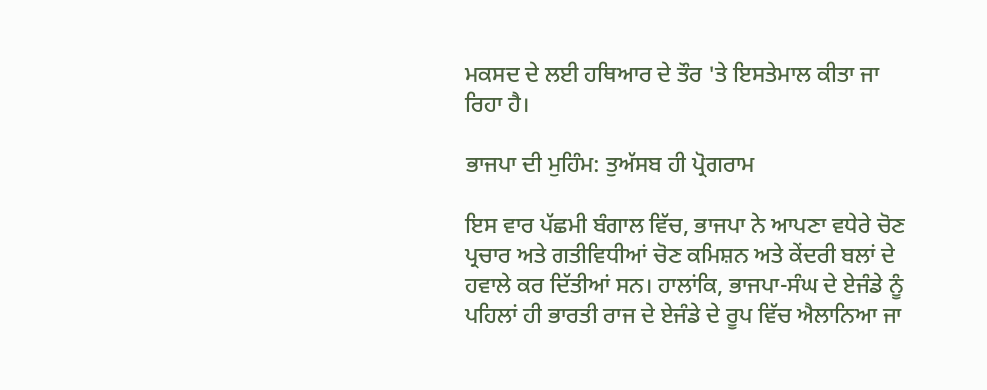ਮਕਸਦ ਦੇ ਲਈ ਹਥਿਆਰ ਦੇ ਤੌਰ 'ਤੇ ਇਸਤੇਮਾਲ ਕੀਤਾ ਜਾ ਰਿਹਾ ਹੈ।

ਭਾਜਪਾ ਦੀ ਮੁਹਿੰਮ: ਤੁਅੱਸਬ ਹੀ ਪ੍ਰੋਗਰਾਮ

ਇਸ ਵਾਰ ਪੱਛਮੀ ਬੰਗਾਲ ਵਿੱਚ, ਭਾਜਪਾ ਨੇ ਆਪਣਾ ਵਧੇਰੇ ਚੋਣ ਪ੍ਰਚਾਰ ਅਤੇ ਗਤੀਵਿਧੀਆਂ ਚੋਣ ਕਮਿਸ਼ਨ ਅਤੇ ਕੇਂਦਰੀ ਬਲਾਂ ਦੇ ਹਵਾਲੇ ਕਰ ਦਿੱਤੀਆਂ ਸਨ। ਹਾਲਾਂਕਿ, ਭਾਜਪਾ-ਸੰਘ ਦੇ ਏਜੰਡੇ ਨੂੰ ਪਹਿਲਾਂ ਹੀ ਭਾਰਤੀ ਰਾਜ ਦੇ ਏਜੰਡੇ ਦੇ ਰੂਪ ਵਿੱਚ ਐਲਾਨਿਆ ਜਾ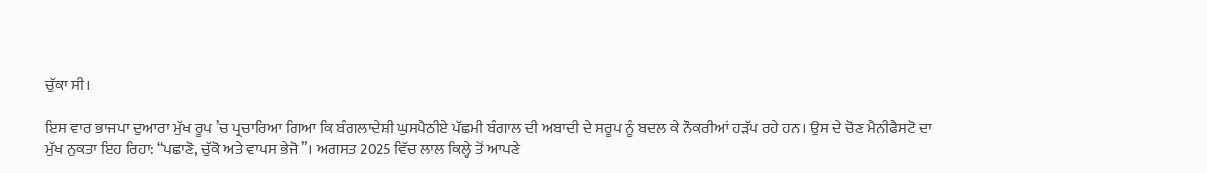ਚੁੱਕਾ ਸੀ।

ਇਸ ਵਾਰ ਭਾਜਪਾ ਦੁਆਰਾ ਮੁੱਖ ਰੂਪ ’ਚ ਪ੍ਰਚਾਰਿਆ ਗਿਆ ਕਿ ਬੰਗਲਾਦੇਸ਼ੀ ਘੁਸਪੈਠੀਏ ਪੱਛਮੀ ਬੰਗਾਲ ਦੀ ਅਬਾਦੀ ਦੇ ਸਰੂਪ ਨੂੰ ਬਦਲ ਕੇ ਨੌਕਰੀਆਂ ਹੜੱਪ ਰਹੇ ਹਨ। ਉਸ ਦੇ ਚੋਣ ਮੈਨੀਫੈਸਟੋ ਦਾ ਮੁੱਖ ਨੁਕਤਾ ਇਹ ਰਿਹਾ: “ਪਛਾਣੋ, ਚੁੱਕੋ ਅਤੇ ਵਾਪਸ ਭੇਜੋ”। ਅਗਸਤ 2025 ਵਿੱਚ ਲਾਲ ਕਿਲ੍ਹੇ ਤੋਂ ਆਪਣੇ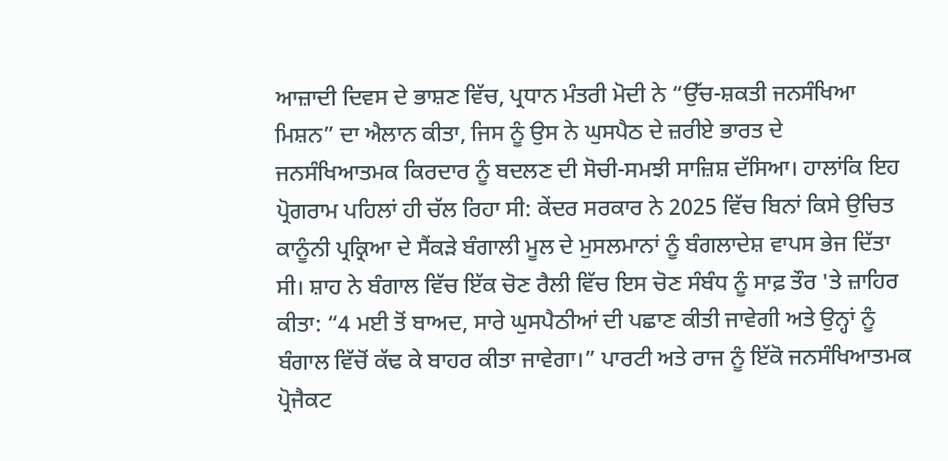ਆਜ਼ਾਦੀ ਦਿਵਸ ਦੇ ਭਾਸ਼ਣ ਵਿੱਚ, ਪ੍ਰਧਾਨ ਮੰਤਰੀ ਮੋਦੀ ਨੇ “ਉੱਚ-ਸ਼ਕਤੀ ਜਨਸੰਖਿਆ ਮਿਸ਼ਨ” ਦਾ ਐਲਾਨ ਕੀਤਾ, ਜਿਸ ਨੂੰ ਉਸ ਨੇ ਘੁਸਪੈਠ ਦੇ ਜ਼ਰੀਏ ਭਾਰਤ ਦੇ ਜਨਸੰਖਿਆਤਮਕ ਕਿਰਦਾਰ ਨੂੰ ਬਦਲਣ ਦੀ ਸੋਚੀ-ਸਮਝੀ ਸਾਜ਼ਿਸ਼ ਦੱਸਿਆ। ਹਾਲਾਂਕਿ ਇਹ ਪ੍ਰੋਗਰਾਮ ਪਹਿਲਾਂ ਹੀ ਚੱਲ ਰਿਹਾ ਸੀ: ਕੇਂਦਰ ਸਰਕਾਰ ਨੇ 2025 ਵਿੱਚ ਬਿਨਾਂ ਕਿਸੇ ਉਚਿਤ ਕਾਨੂੰਨੀ ਪ੍ਰਕ੍ਰਿਆ ਦੇ ਸੈਂਕੜੇ ਬੰਗਾਲੀ ਮੂਲ ਦੇ ਮੁਸਲਮਾਨਾਂ ਨੂੰ ਬੰਗਲਾਦੇਸ਼ ਵਾਪਸ ਭੇਜ ਦਿੱਤਾ ਸੀ। ਸ਼ਾਹ ਨੇ ਬੰਗਾਲ ਵਿੱਚ ਇੱਕ ਚੋਣ ਰੈਲੀ ਵਿੱਚ ਇਸ ਚੋਣ ਸੰਬੰਧ ਨੂੰ ਸਾਫ਼ ਤੌਰ 'ਤੇ ਜ਼ਾਹਿਰ ਕੀਤਾ: “4 ਮਈ ਤੋਂ ਬਾਅਦ, ਸਾਰੇ ਘੁਸਪੈਠੀਆਂ ਦੀ ਪਛਾਣ ਕੀਤੀ ਜਾਵੇਗੀ ਅਤੇ ਉਨ੍ਹਾਂ ਨੂੰ ਬੰਗਾਲ ਵਿੱਚੋਂ ਕੱਢ ਕੇ ਬਾਹਰ ਕੀਤਾ ਜਾਵੇਗਾ।” ਪਾਰਟੀ ਅਤੇ ਰਾਜ ਨੂੰ ਇੱਕੋ ਜਨਸੰਖਿਆਤਮਕ ਪ੍ਰੋਜੈਕਟ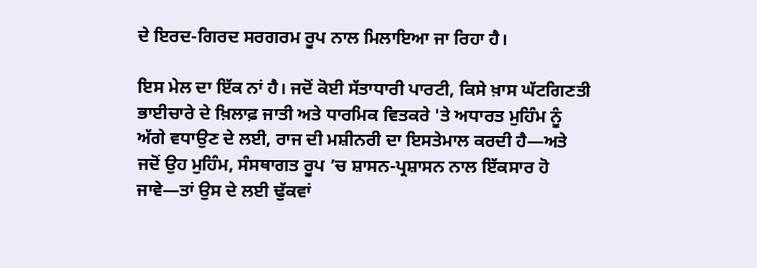ਦੇ ਇਰਦ-ਗਿਰਦ ਸਰਗਰਮ ਰੂਪ ਨਾਲ ਮਿਲਾਇਆ ਜਾ ਰਿਹਾ ਹੈ।

ਇਸ ਮੇਲ ਦਾ ਇੱਕ ਨਾਂ ਹੈ। ਜਦੋਂ ਕੋਈ ਸੱਤਾਧਾਰੀ ਪਾਰਟੀ, ਕਿਸੇ ਖ਼ਾਸ ਘੱਟਗਿਣਤੀ ਭਾਈਚਾਰੇ ਦੇ ਖ਼ਿਲਾਫ਼ ਜਾਤੀ ਅਤੇ ਧਾਰਮਿਕ ਵਿਤਕਰੇ 'ਤੇ ਅਧਾਰਤ ਮੁਹਿੰਮ ਨੂੰ ਅੱਗੇ ਵਧਾਉਣ ਦੇ ਲਈ, ਰਾਜ ਦੀ ਮਸ਼ੀਨਰੀ ਦਾ ਇਸਤੇਮਾਲ ਕਰਦੀ ਹੈ—ਅਤੇ ਜਦੋਂ ਉਹ ਮੁਹਿੰਮ, ਸੰਸਥਾਗਤ ਰੂਪ ’ਚ ਸ਼ਾਸਨ-ਪ੍ਰਸ਼ਾਸਨ ਨਾਲ ਇੱਕਸਾਰ ਹੋ ਜਾਵੇ—ਤਾਂ ਉਸ ਦੇ ਲਈ ਢੁੱਕਵਾਂ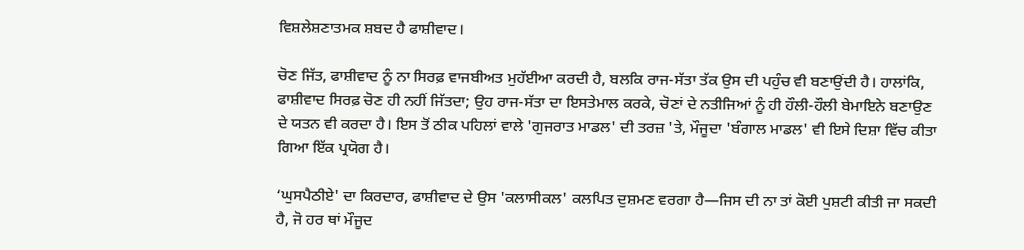ਵਿਸ਼ਲੇਸ਼ਣਾਤਮਕ ਸ਼ਬਦ ਹੈ ਫਾਸ਼ੀਵਾਦ।

ਚੋਣ ਜਿੱਤ, ਫਾਸ਼ੀਵਾਦ ਨੂੰ ਨਾ ਸਿਰਫ਼ ਵਾਜਬੀਅਤ ਮੁਹੱਈਆ ਕਰਦੀ ਹੈ, ਬਲਕਿ ਰਾਜ-ਸੱਤਾ ਤੱਕ ਉਸ ਦੀ ਪਹੁੰਚ ਵੀ ਬਣਾਉਂਦੀ ਹੈ। ਹਾਲਾਂਕਿ, ਫਾਸ਼ੀਵਾਦ ਸਿਰਫ਼ ਚੋਣ ਹੀ ਨਹੀਂ ਜਿੱਤਦਾ; ਉਹ ਰਾਜ-ਸੱਤਾ ਦਾ ਇਸਤੇਮਾਲ ਕਰਕੇ, ਚੋਣਾਂ ਦੇ ਨਤੀਜਿਆਂ ਨੂੰ ਹੀ ਹੌਲੀ-ਹੌਲੀ ਬੇਮਾਇਨੇ ਬਣਾਉਣ ਦੇ ਯਤਨ ਵੀ ਕਰਦਾ ਹੈ। ਇਸ ਤੋਂ ਠੀਕ ਪਹਿਲਾਂ ਵਾਲੇ 'ਗੁਜਰਾਤ ਮਾਡਲ' ਦੀ ਤਰਜ਼ 'ਤੇ, ਮੌਜੂਦਾ 'ਬੰਗਾਲ ਮਾਡਲ' ਵੀ ਇਸੇ ਦਿਸ਼ਾ ਵਿੱਚ ਕੀਤਾ ਗਿਆ ਇੱਕ ਪ੍ਰਯੋਗ ਹੈ।

‘ਘੁਸਪੈਠੀਏ' ਦਾ ਕਿਰਦਾਰ, ਫਾਸ਼ੀਵਾਦ ਦੇ ਉਸ 'ਕਲਾਸੀਕਲ' ਕਲਪਿਤ ਦੁਸ਼ਮਣ ਵਰਗਾ ਹੈ—ਜਿਸ ਦੀ ਨਾ ਤਾਂ ਕੋਈ ਪੁਸ਼ਟੀ ਕੀਤੀ ਜਾ ਸਕਦੀ ਹੈ, ਜੋ ਹਰ ਥਾਂ ਮੌਜੂਦ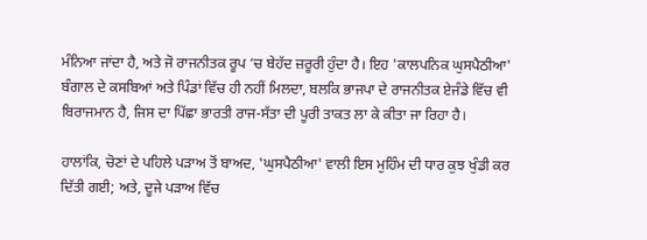ਮੰਨਿਆ ਜਾਂਦਾ ਹੈ, ਅਤੇ ਜੋ ਰਾਜਨੀਤਕ ਰੂਪ ’ਚ ਬੇਹੱਦ ਜ਼ਰੂਰੀ ਹੁੰਦਾ ਹੈ। ਇਹ 'ਕਾਲਪਨਿਕ ਘੁਸਪੈਠੀਆ' ਬੰਗਾਲ ਦੇ ਕਸਬਿਆਂ ਅਤੇ ਪਿੰਡਾਂ ਵਿੱਚ ਹੀ ਨਹੀਂ ਮਿਲਦਾ, ਬਲਕਿ ਭਾਜਪਾ ਦੇ ਰਾਜਨੀਤਕ ਏਜੰਡੇ ਵਿੱਚ ਵੀ ਬਿਰਾਜਮਾਨ ਹੈ, ਜਿਸ ਦਾ ਪਿੱਛਾ ਭਾਰਤੀ ਰਾਜ-ਸੱਤਾ ਦੀ ਪੂਰੀ ਤਾਕਤ ਲਾ ਕੇ ਕੀਤਾ ਜਾ ਰਿਹਾ ਹੈ।

ਹਾਲਾਂਕਿ, ਚੋਣਾਂ ਦੇ ਪਹਿਲੇ ਪੜਾਅ ਤੋਂ ਬਾਅਦ, 'ਘੁਸਪੈਠੀਆ' ਵਾਲੀ ਇਸ ਮੁਹਿੰਮ ਦੀ ਧਾਰ ਕੁਝ ਖੁੰਡੀ ਕਰ ਦਿੱਤੀ ਗਈ; ਅਤੇ, ਦੂਜੇ ਪੜਾਅ ਵਿੱਚ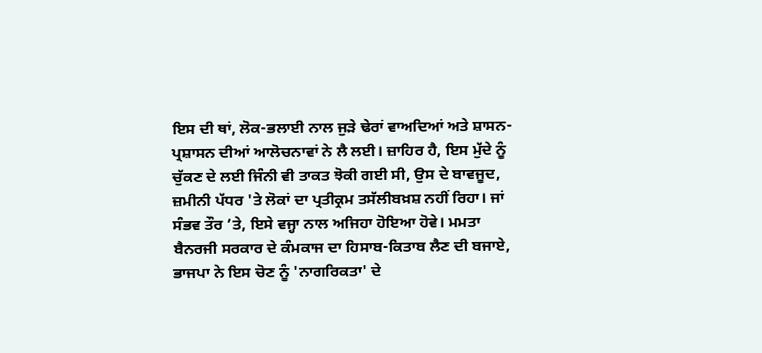ਇਸ ਦੀ ਥਾਂ, ਲੋਕ-ਭਲਾਈ ਨਾਲ ਜੁੜੇ ਢੇਰਾਂ ਵਾਅਦਿਆਂ ਅਤੇ ਸ਼ਾਸਨ-ਪ੍ਰਸ਼ਾਸਨ ਦੀਆਂ ਆਲੋਚਨਾਵਾਂ ਨੇ ਲੈ ਲਈ। ਜ਼ਾਹਿਰ ਹੈ, ਇਸ ਮੁੱਦੇ ਨੂੰ ਚੁੱਕਣ ਦੇ ਲਈ ਜਿੰਨੀ ਵੀ ਤਾਕਤ ਝੋਕੀ ਗਈ ਸੀ, ਉਸ ਦੇ ਬਾਵਜੂਦ, ਜ਼ਮੀਨੀ ਪੱਧਰ 'ਤੇ ਲੋਕਾਂ ਦਾ ਪ੍ਰਤੀਕ੍ਰਮ ਤਸੱਲੀਬਖ਼ਸ਼ ਨਹੀਂ ਰਿਹਾ। ਜਾਂ ਸੰਭਵ ਤੌਰ ’ਤੇ, ਇਸੇ ਵਜ੍ਹਾ ਨਾਲ ਅਜਿਹਾ ਹੋਇਆ ਹੋਵੇ। ਮਮਤਾ ਬੈਨਰਜੀ ਸਰਕਾਰ ਦੇ ਕੰਮਕਾਜ ਦਾ ਹਿਸਾਬ-ਕਿਤਾਬ ਲੈਣ ਦੀ ਬਜਾਏ, ਭਾਜਪਾ ਨੇ ਇਸ ਚੋਣ ਨੂੰ 'ਨਾਗਰਿਕਤਾ' ਦੇ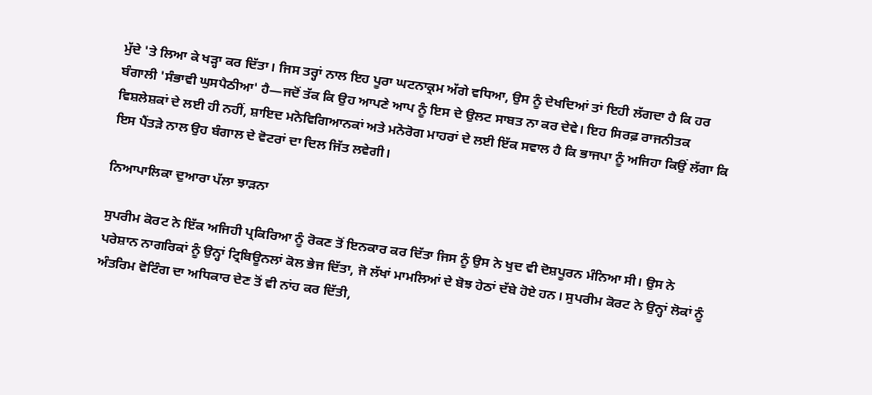ਮੁੱਦੇ 'ਤੇ ਲਿਆ ਕੇ ਖੜ੍ਹਾ ਕਰ ਦਿੱਤਾ। ਜਿਸ ਤਰ੍ਹਾਂ ਨਾਲ ਇਹ ਪੂਰਾ ਘਟਨਾਕ੍ਰਮ ਅੱਗੇ ਵਧਿਆ, ਉਸ ਨੂੰ ਦੇਖਦਿਆਂ ਤਾਂ ਇਹੀ ਲੱਗਦਾ ਹੈ ਕਿ ਹਰ ਬੰਗਾਲੀ 'ਸੰਭਾਵੀ ਘੁਸਪੈਠੀਆ' ਹੈ—ਜਦੋਂ ਤੱਕ ਕਿ ਉਹ ਆਪਣੇ ਆਪ ਨੂੰ ਇਸ ਦੇ ਉਲਟ ਸਾਬਤ ਨਾ ਕਰ ਦੇਵੇ। ਇਹ ਸਿਰਫ਼ ਰਾਜਨੀਤਕ ਵਿਸ਼ਲੇਸ਼ਕਾਂ ਦੇ ਲਈ ਹੀ ਨਹੀਂ, ਸ਼ਾਇਦ ਮਨੋਵਿਗਿਆਨਕਾਂ ਅਤੇ ਮਨੋਰੋਗ ਮਾਹਰਾਂ ਦੇ ਲਈ ਇੱਕ ਸਵਾਲ ਹੈ ਕਿ ਭਾਜਪਾ ਨੂੰ ਅਜਿਹਾ ਕਿਉਂ ਲੱਗਾ ਕਿ ਇਸ ਪੈਂਤੜੇ ਨਾਲ ਉਹ ਬੰਗਾਲ ਦੇ ਵੋਟਰਾਂ ਦਾ ਦਿਲ ਜਿੱਤ ਲਵੇਗੀ।

ਨਿਆਪਾਲਿਕਾ ਦੁਆਰਾ ਪੱਲਾ ਝਾੜਨਾ

ਸੁਪਰੀਮ ਕੋਰਟ ਨੇ ਇੱਕ ਅਜਿਹੀ ਪ੍ਰਕਿਰਿਆ ਨੂੰ ਰੋਕਣ ਤੋਂ ਇਨਕਾਰ ਕਰ ਦਿੱਤਾ ਜਿਸ ਨੂੰ ਉਸ ਨੇ ਖੁਦ ਵੀ ਦੋਸ਼ਪੂਰਨ ਮੰਨਿਆ ਸੀ। ਉਸ ਨੇ ਪਰੇਸ਼ਾਨ ਨਾਗਰਿਕਾਂ ਨੂੰ ਉਨ੍ਹਾਂ ਟ੍ਰਿਬਿਊਨਲਾਂ ਕੋਲ ਭੇਜ ਦਿੱਤਾ, ਜੋ ਲੱਖਾਂ ਮਾਮਲਿਆਂ ਦੇ ਬੋਝ ਹੇਠਾਂ ਦੱਬੇ ਹੋਏ ਹਨ। ਸੁਪਰੀਮ ਕੋਰਟ ਨੇ ਉਨ੍ਹਾਂ ਲੋਕਾਂ ਨੂੰ ਅੰਤਰਿਮ ਵੋਟਿੰਗ ਦਾ ਅਧਿਕਾਰ ਦੇਣ ਤੋਂ ਵੀ ਨਾਂਹ ਕਰ ਦਿੱਤੀ,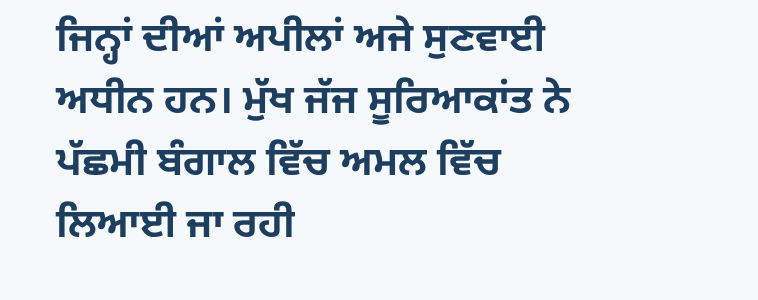ਜਿਨ੍ਹਾਂ ਦੀਆਂ ਅਪੀਲਾਂ ਅਜੇ ਸੁਣਵਾਈ ਅਧੀਨ ਹਨ। ਮੁੱਖ ਜੱਜ ਸੂਰਿਆਕਾਂਤ ਨੇ ਪੱਛਮੀ ਬੰਗਾਲ ਵਿੱਚ ਅਮਲ ਵਿੱਚ ਲਿਆਈ ਜਾ ਰਹੀ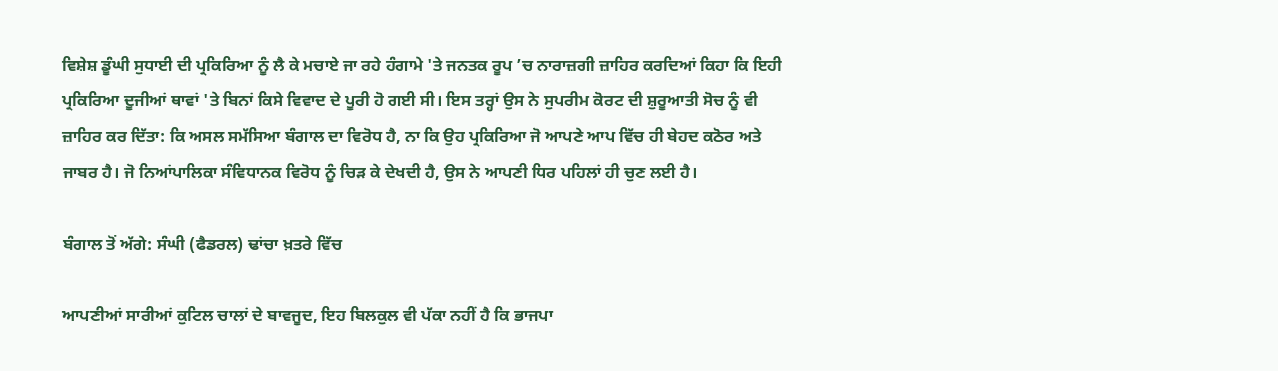ਵਿਸ਼ੇਸ਼ ਡੂੰਘੀ ਸੁਧਾਈ ਦੀ ਪ੍ਰਕਿਰਿਆ ਨੂੰ ਲੈ ਕੇ ਮਚਾਏ ਜਾ ਰਹੇ ਹੰਗਾਮੇ 'ਤੇ ਜਨਤਕ ਰੂਪ ’ਚ ਨਾਰਾਜ਼ਗੀ ਜ਼ਾਹਿਰ ਕਰਦਿਆਂ ਕਿਹਾ ਕਿ ਇਹੀ ਪ੍ਰਕਿਰਿਆ ਦੂਜੀਆਂ ਥਾਵਾਂ 'ਤੇ ਬਿਨਾਂ ਕਿਸੇ ਵਿਵਾਦ ਦੇ ਪੂਰੀ ਹੋ ਗਈ ਸੀ। ਇਸ ਤਰ੍ਹਾਂ ਉਸ ਨੇ ਸੁਪਰੀਮ ਕੋਰਟ ਦੀ ਸ਼ੁਰੂਆਤੀ ਸੋਚ ਨੂੰ ਵੀ ਜ਼ਾਹਿਰ ਕਰ ਦਿੱਤਾ: ਕਿ ਅਸਲ ਸਮੱਸਿਆ ਬੰਗਾਲ ਦਾ ਵਿਰੋਧ ਹੈ, ਨਾ ਕਿ ਉਹ ਪ੍ਰਕਿਰਿਆ ਜੋ ਆਪਣੇ ਆਪ ਵਿੱਚ ਹੀ ਬੇਹਦ ਕਠੋਰ ਅਤੇ ਜਾਬਰ ਹੈ। ਜੋ ਨਿਆਂਪਾਲਿਕਾ ਸੰਵਿਧਾਨਕ ਵਿਰੋਧ ਨੂੰ ਚਿੜ ਕੇ ਦੇਖਦੀ ਹੈ, ਉਸ ਨੇ ਆਪਣੀ ਧਿਰ ਪਹਿਲਾਂ ਹੀ ਚੁਣ ਲਈ ਹੈ।

ਬੰਗਾਲ ਤੋਂ ਅੱਗੇ: ਸੰਘੀ (ਫੈਡਰਲ) ਢਾਂਚਾ ਖ਼ਤਰੇ ਵਿੱਚ

ਆਪਣੀਆਂ ਸਾਰੀਆਂ ਕੁਟਿਲ ਚਾਲਾਂ ਦੇ ਬਾਵਜੂਦ, ਇਹ ਬਿਲਕੁਲ ਵੀ ਪੱਕਾ ਨਹੀਂ ਹੈ ਕਿ ਭਾਜਪਾ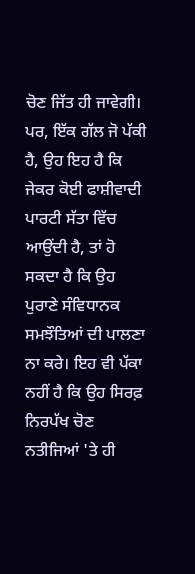ਚੋਣ ਜਿੱਤ ਹੀ ਜਾਵੇਗੀ। ਪਰ, ਇੱਕ ਗੱਲ ਜੋ ਪੱਕੀ ਹੈ, ਉਹ ਇਹ ਹੈ ਕਿ ਜੇਕਰ ਕੋਈ ਫਾਸ਼ੀਵਾਦੀ ਪਾਰਟੀ ਸੱਤਾ ਵਿੱਚ ਆਉਂਦੀ ਹੈ, ਤਾਂ ਹੋ ਸਕਦਾ ਹੈ ਕਿ ਉਹ ਪੁਰਾਣੇ ਸੰਵਿਧਾਨਕ ਸਮਝੌਤਿਆਂ ਦੀ ਪਾਲਣਾ ਨਾ ਕਰੇ। ਇਹ ਵੀ ਪੱਕਾ ਨਹੀਂ ਹੈ ਕਿ ਉਹ ਸਿਰਫ਼ ਨਿਰਪੱਖ ਚੋਣ ਨਤੀਜਿਆਂ 'ਤੇ ਹੀ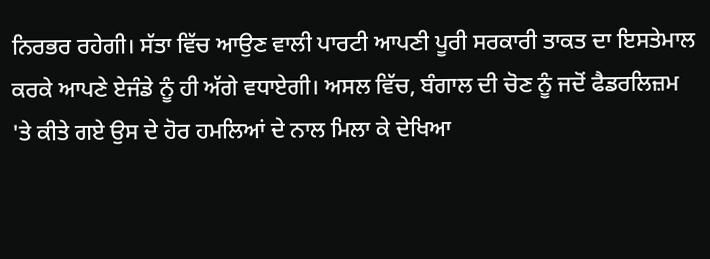ਨਿਰਭਰ ਰਹੇਗੀ। ਸੱਤਾ ਵਿੱਚ ਆਉਣ ਵਾਲੀ ਪਾਰਟੀ ਆਪਣੀ ਪੂਰੀ ਸਰਕਾਰੀ ਤਾਕਤ ਦਾ ਇਸਤੇਮਾਲ ਕਰਕੇ ਆਪਣੇ ਏਜੰਡੇ ਨੂੰ ਹੀ ਅੱਗੇ ਵਧਾਏਗੀ। ਅਸਲ ਵਿੱਚ, ਬੰਗਾਲ ਦੀ ਚੋਣ ਨੂੰ ਜਦੋਂ ਫੈਡਰਲਿਜ਼ਮ 'ਤੇ ਕੀਤੇ ਗਏ ਉਸ ਦੇ ਹੋਰ ਹਮਲਿਆਂ ਦੇ ਨਾਲ ਮਿਲਾ ਕੇ ਦੇਖਿਆ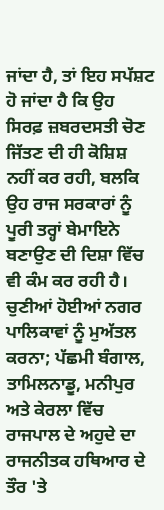ਜਾਂਦਾ ਹੈ, ਤਾਂ ਇਹ ਸਪੱਸ਼ਟ ਹੋ ਜਾਂਦਾ ਹੈ ਕਿ ਉਹ ਸਿਰਫ਼ ਜ਼ਬਰਦਸਤੀ ਚੋਣ ਜਿੱਤਣ ਦੀ ਹੀ ਕੋਸ਼ਿਸ਼ ਨਹੀਂ ਕਰ ਰਹੀ, ਬਲਕਿ ਉਹ ਰਾਜ ਸਰਕਾਰਾਂ ਨੂੰ ਪੂਰੀ ਤਰ੍ਹਾਂ ਬੇਮਾਇਨੇ ਬਣਾਉਣ ਦੀ ਦਿਸ਼ਾ ਵਿੱਚ ਵੀ ਕੰਮ ਕਰ ਰਹੀ ਹੈ। ਚੁਣੀਆਂ ਹੋਈਆਂ ਨਗਰ ਪਾਲਿਕਾਵਾਂ ਨੂੰ ਮੁਅੱਤਲ ਕਰਨਾ; ਪੱਛਮੀ ਬੰਗਾਲ, ਤਾਮਿਲਨਾਡੂ, ਮਨੀਪੁਰ ਅਤੇ ਕੇਰਲਾ ਵਿੱਚ ਰਾਜਪਾਲ ਦੇ ਅਹੁਦੇ ਦਾ ਰਾਜਨੀਤਕ ਹਥਿਆਰ ਦੇ ਤੌਰ 'ਤੇ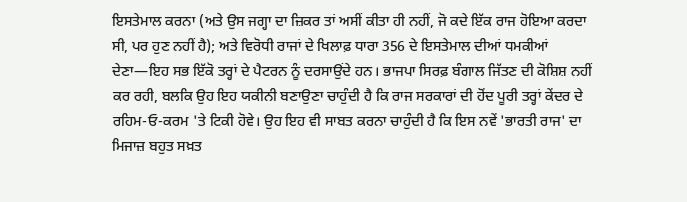ਇਸਤੇਮਾਲ ਕਰਨਾ (ਅਤੇ ਉਸ ਜਗ੍ਹਾ ਦਾ ਜ਼ਿਕਰ ਤਾਂ ਅਸੀਂ ਕੀਤਾ ਹੀ ਨਹੀਂ, ਜੋ ਕਦੇ ਇੱਕ ਰਾਜ ਹੋਇਆ ਕਰਦਾ ਸੀ, ਪਰ ਹੁਣ ਨਹੀਂ ਹੈ); ਅਤੇ ਵਿਰੋਧੀ ਰਾਜਾਂ ਦੇ ਖਿਲਾਫ਼ ਧਾਰਾ 356 ਦੇ ਇਸਤੇਮਾਲ ਦੀਆਂ ਧਮਕੀਆਂ ਦੇਣਾ—ਇਹ ਸਭ ਇੱਕੋ ਤਰ੍ਹਾਂ ਦੇ ਪੈਟਰਨ ਨੂੰ ਦਰਸਾਉਂਦੇ ਹਨ। ਭਾਜਪਾ ਸਿਰਫ਼ ਬੰਗਾਲ ਜਿੱਤਣ ਦੀ ਕੋਸ਼ਿਸ਼ ਨਹੀਂ ਕਰ ਰਹੀ, ਬਲਕਿ ਉਹ ਇਹ ਯਕੀਨੀ ਬਣਾਉਣਾ ਚਾਹੁੰਦੀ ਹੈ ਕਿ ਰਾਜ ਸਰਕਾਰਾਂ ਦੀ ਹੋਂਦ ਪੂਰੀ ਤਰ੍ਹਾਂ ਕੇਂਦਰ ਦੇ ਰਹਿਮ-ਓ-ਕਰਮ 'ਤੇ ਟਿਕੀ ਹੋਵੇ। ਉਹ ਇਹ ਵੀ ਸਾਬਤ ਕਰਨਾ ਚਾਹੁੰਦੀ ਹੈ ਕਿ ਇਸ ਨਵੇਂ 'ਭਾਰਤੀ ਰਾਜ' ਦਾ ਮਿਜਾਜ਼ ਬਹੁਤ ਸਖ਼ਤ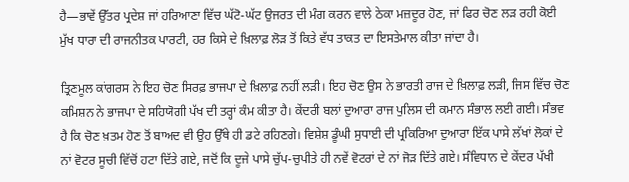ਹੈ—ਭਾਵੇਂ ਉੱਤਰ ਪ੍ਰਦੇਸ਼ ਜਾਂ ਹਰਿਆਣਾ ਵਿੱਚ ਘੱਟੋ-ਘੱਟ ਉਜਰਤ ਦੀ ਮੰਗ ਕਰਨ ਵਾਲੇ ਠੇਕਾ ਮਜ਼ਦੂਰ ਹੋਣ, ਜਾਂ ਫਿਰ ਚੋਣ ਲੜ ਰਹੀ ਕੋਈ ਮੁੱਖ ਧਾਰਾ ਦੀ ਰਾਜਨੀਤਕ ਪਾਰਟੀ, ਹਰ ਕਿਸੇ ਦੇ ਖ਼ਿਲਾਫ਼ ਲੋੜ ਤੋਂ ਕਿਤੇ ਵੱਧ ਤਾਕਤ ਦਾ ਇਸਤੇਮਾਲ ਕੀਤਾ ਜਾਂਦਾ ਹੈ।

ਤ੍ਰਿਣਮੂਲ ਕਾਂਗਰਸ ਨੇ ਇਹ ਚੋਣ ਸਿਰਫ਼ ਭਾਜਪਾ ਦੇ ਖ਼ਿਲਾਫ਼ ਨਹੀਂ ਲੜੀ। ਇਹ ਚੋਣ ਉਸ ਨੇ ਭਾਰਤੀ ਰਾਜ ਦੇ ਖ਼ਿਲਾਫ਼ ਲੜੀ, ਜਿਸ ਵਿੱਚ ਚੋਣ ਕਮਿਸ਼ਨ ਨੇ ਭਾਜਪਾ ਦੇ ਸਹਿਯੋਗੀ ਪੱਖ ਦੀ ਤਰ੍ਹਾਂ ਕੰਮ ਕੀਤਾ ਹੈ। ਕੇਂਦਰੀ ਬਲਾਂ ਦੁਆਰਾ ਰਾਜ ਪੁਲਿਸ ਦੀ ਕਮਾਨ ਸੰਭਾਲ ਲਈ ਗਈ। ਸੰਭਵ ਹੈ ਕਿ ਚੋਣ ਖ਼ਤਮ ਹੋਣ ਤੋਂ ਬਾਅਦ ਵੀ ਉਹ ਉੱਥੇ ਹੀ ਡਟੇ ਰਹਿਣਗੇ। ਵਿਸ਼ੇਸ਼ ਡੂੰਘੀ ਸੁਧਾਈ ਦੀ ਪ੍ਰਕਿਰਿਆ ਦੁਆਰਾ ਇੱਕ ਪਾਸੇ ਲੱਖਾਂ ਲੋਕਾਂ ਦੇ ਨਾਂ ਵੋਟਰ ਸੂਚੀ ਵਿੱਚੋਂ ਹਟਾ ਦਿੱਤੇ ਗਏ, ਜਦੋਂ ਕਿ ਦੂਜੇ ਪਾਸੇ ਚੁੱਪ-ਚੁਪੀਤੇ ਹੀ ਨਵੇਂ ਵੋਟਰਾਂ ਦੇ ਨਾਂ ਜੋੜ ਦਿੱਤੇ ਗਏ। ਸੰਵਿਧਾਨ ਦੇ ਕੇਂਦਰ ਪੱਖੀ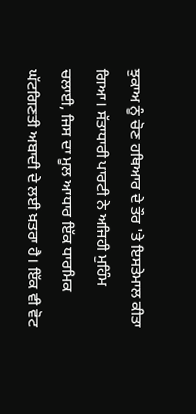ਝੁਕਾਅ ਨੂੰ ਚੋਣ ਹਥਿਆਰ ਦੇ ਤੌਰ 'ਤੇ ਇਸਤੇਮਾਲ ਕੀਤਾ ਗਿਆ। ਸੱਤਾਧਾਰੀ ਪਾਰਟੀ ਨੇ ਅਜਿਹੀ ਮੁਹਿੰਮ ਚਲਾਈ, ਜਿਸ ਦਾ ਮੂਲ ਆਧਾਰ ਇੱਕ ਧਾਰਮਿਕ ਘੱਟਗਿਣਤੀ ਅਬਾਦੀ ਦੇ ਲਈ ਖ਼ਤਰਾ ਹੈ। ਇੱਕ ਵੀ ਵੋਟ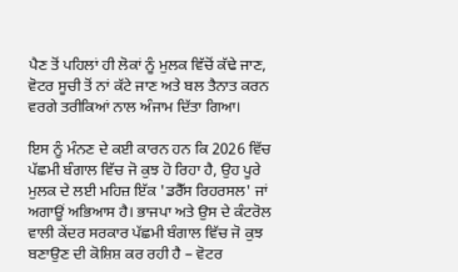ਪੈਣ ਤੋਂ ਪਹਿਲਾਂ ਹੀ ਲੋਕਾਂ ਨੂੰ ਮੁਲਕ ਵਿੱਚੋਂ ਕੱਢੇ ਜਾਣ, ਵੋਟਰ ਸੂਚੀ ਤੋਂ ਨਾਂ ਕੱਟੇ ਜਾਣ ਅਤੇ ਬਲ ਤੈਨਾਤ ਕਰਨ ਵਰਗੇ ਤਰੀਕਿਆਂ ਨਾਲ ਅੰਜਾਮ ਦਿੱਤਾ ਗਿਆ।

ਇਸ ਨੂੰ ਮੰਨਣ ਦੇ ਕਈ ਕਾਰਨ ਹਨ ਕਿ 2026 ਵਿੱਚ ਪੱਛਮੀ ਬੰਗਾਲ ਵਿੱਚ ਜੋ ਕੁਝ ਹੋ ਰਿਹਾ ਹੈ, ਉਹ ਪੂਰੇ ਮੁਲਕ ਦੇ ਲਈ ਮਹਿਜ਼ ਇੱਕ 'ਡਰੈੱਸ ਰਿਹਰਸਲ' ਜਾਂ ਅਗਾਊਂ ਅਭਿਆਸ ਹੈ। ਭਾਜਪਾ ਅਤੇ ਉਸ ਦੇ ਕੰਟਰੋਲ ਵਾਲੀ ਕੇਂਦਰ ਸਰਕਾਰ ਪੱਛਮੀ ਬੰਗਾਲ ਵਿੱਚ ਜੋ ਕੁਝ ਬਣਾਉਣ ਦੀ ਕੋਸ਼ਿਸ਼ ਕਰ ਰਹੀ ਹੈ – ਵੋਟਰ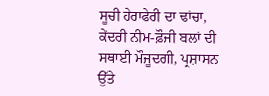ਸੂਚੀ ਹੇਰਾਫੇਰੀ ਦਾ ਢਾਂਚਾ, ਕੇਂਦਰੀ ਨੀਮ-ਫ਼ੌਜੀ ਬਲਾਂ ਦੀ ਸਥਾਈ ਮੌਜੂਦਗੀ, ਪ੍ਰਸ਼ਾਸਨ ਉੱਤੇ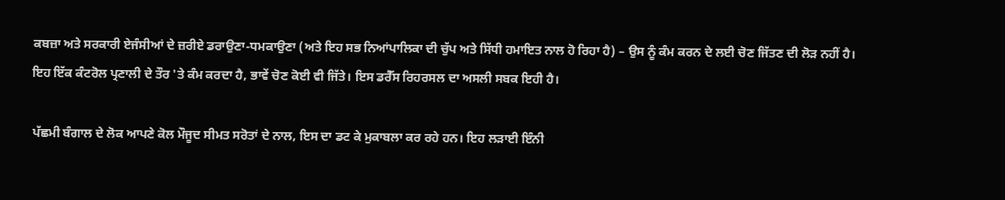ਕਬਜ਼ਾ ਅਤੇ ਸਰਕਾਰੀ ਏਜੰਸੀਆਂ ਦੇ ਜ਼ਰੀਏ ਡਰਾਉਣਾ-ਧਮਕਾਉਣਾ (ਅਤੇ ਇਹ ਸਭ ਨਿਆਂਪਾਲਿਕਾ ਦੀ ਚੁੱਪ ਅਤੇ ਸਿੱਧੀ ਹਮਾਇਤ ਨਾਲ ਹੋ ਰਿਹਾ ਹੈ) – ਉਸ ਨੂੰ ਕੰਮ ਕਰਨ ਦੇ ਲਈ ਚੋਣ ਜਿੱਤਣ ਦੀ ਲੋੜ ਨਹੀਂ ਹੈ। ਇਹ ਇੱਕ ਕੰਟਰੋਲ ਪ੍ਰਣਾਲੀ ਦੇ ਤੌਰ 'ਤੇ ਕੰਮ ਕਰਦਾ ਹੈ, ਭਾਵੇਂ ਚੋਣ ਕੋਈ ਵੀ ਜਿੱਤੇ। ਇਸ ਡਰੈੱਸ ਰਿਹਰਸਲ ਦਾ ਅਸਲੀ ਸਬਕ ਇਹੀ ਹੈ।

ਪੱਛਮੀ ਬੰਗਾਲ ਦੇ ਲੋਕ ਆਪਣੇ ਕੋਲ ਮੌਜੂਦ ਸੀਮਤ ਸਰੋਤਾਂ ਦੇ ਨਾਲ, ਇਸ ਦਾ ਡਟ ਕੇ ਮੁਕਾਬਲਾ ਕਰ ਰਹੇ ਹਨ। ਇਹ ਲੜਾਈ ਇੰਨੀ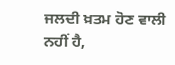ਜਲਦੀ ਖ਼ਤਮ ਹੋਣ ਵਾਲੀ ਨਹੀਂ ਹੈ,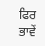ਫਿਰ ਭਾਵੇਂ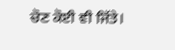ਚੋਣ ਕੋਈ ਵੀ ਜਿੱਤੇ।